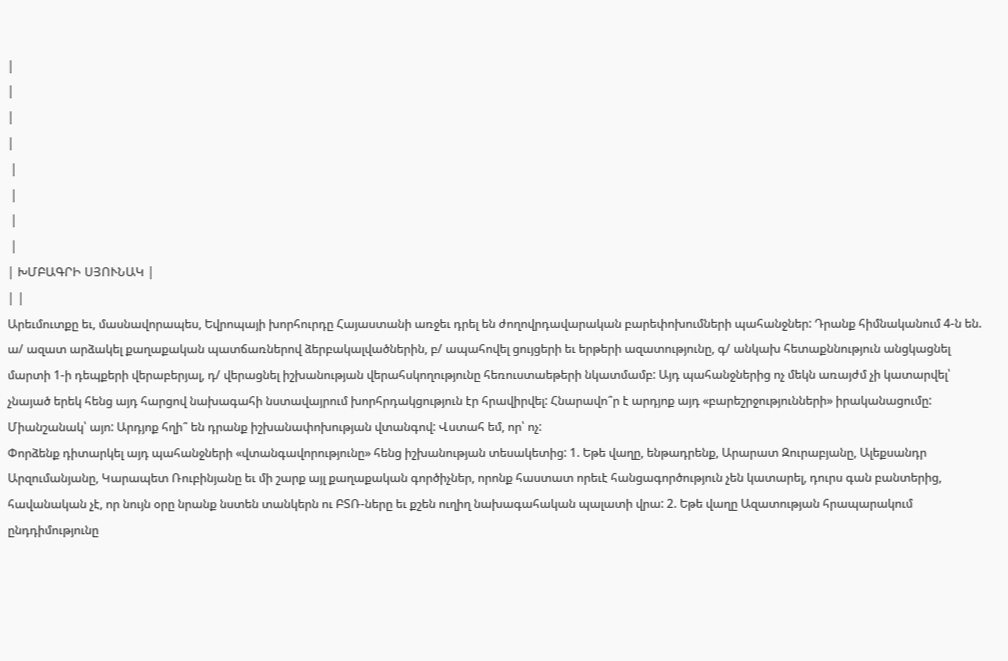|
|
|
|
 |
 |
 |
 |
| ԽՄԲԱԳՐԻ ՍՅՈՒՆԱԿ |
| |
Արեւմուտքը եւ, մասնավորապես, Եվրոպայի խորհուրդը Հայաստանի առջեւ դրել են ժողովրդավարական բարեփոխումների պահանջներ: Դրանք հիմնականում 4-ն են. ա/ ազատ արձակել քաղաքական պատճառներով ձերբակալվածներին, բ/ ապահովել ցույցերի եւ երթերի ազատությունը, գ/ անկախ հետաքննություն անցկացնել մարտի 1-ի դեպքերի վերաբերյալ, դ/ վերացնել իշխանության վերահսկողությունը հեռուստաեթերի նկատմամբ: Այդ պահանջներից ոչ մեկն առայժմ չի կատարվել՝ չնայած երեկ հենց այդ հարցով նախագահի նստավայրում խորհրդակցություն էր հրավիրվել: Հնարավո՞ր է արդյոք այդ «բարեշրջությունների» իրականացումը: Միանշանակ՝ այո: Արդյոք հղի՞ են դրանք իշխանափոխության վտանգով: Վստահ եմ, որ՝ ոչ:
Փորձենք դիտարկել այդ պահանջների «վտանգավորությունը» հենց իշխանության տեսակետից: 1. Եթե վաղը, ենթադրենք, Արարատ Զուրաբյանը, Ալեքսանդր Արզումանյանը, Կարապետ Ռուբինյանը եւ մի շարք այլ քաղաքական գործիչներ, որոնք հաստատ որեւէ հանցագործություն չեն կատարել, դուրս գան բանտերից, հավանական չէ, որ նույն օրը նրանք նստեն տանկերն ու ԲՏՌ-ները եւ քշեն ուղիղ նախագահական պալատի վրա: 2. Եթե վաղը Ազատության հրապարակում ընդդիմությունը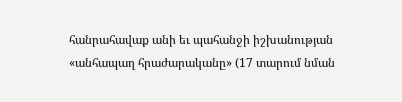հանրահավաք անի եւ պահանջի իշխանության «անհապաղ հրաժարականը» (17 տարում նման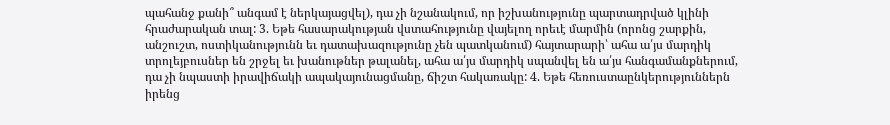պահանջ քանի՞ անգամ է ներկայացվել), դա չի նշանակում, որ իշխանությունը պարտադրված կլինի հրաժարական տալ: 3. Եթե հասարակության վստահությունը վայելող որեւէ մարմին (որոնց շարքին, անշուշտ, ոստիկանությունն եւ դատախազությունը չեն պատկանում) հայտարարի՝ ահա ա՛յս մարդիկ տրոլեյբուսներ են շրջել եւ խանութներ թալանել, ահա ա՛յս մարդիկ սպանվել են ա՛յս հանգամանքներում, դա չի նպաստի իրավիճակի ապակայունացմանը, ճիշտ հակառակը: 4. Եթե հեռուստաընկերություններն իրենց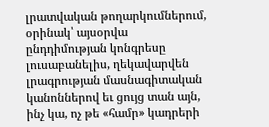լրատվական թողարկումներում, օրինակ՝ այսօրվա ընդդիմության կոնգրեսը լուսաբանելիս, ղեկավարվեն լրագրության մասնագիտական կանոններով եւ ցույց տան այն, ինչ կա, ոչ թե «համր» կադրերի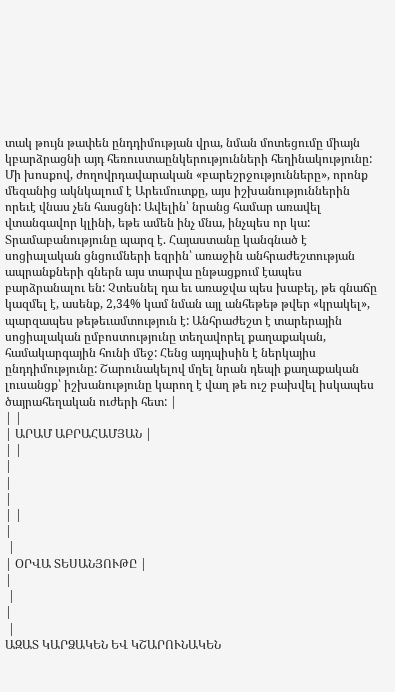տակ թույն թափեն ընդդիմության վրա, նման մոտեցումը միայն կբարձրացնի այդ հեռուստաընկերությունների հեղինակությունը:
Մի խոսքով, ժողովրդավարական «բարեշրջությունները», որոնք մեզանից ակնկալում է Արեւմուտքը, այս իշխանություններին որեւէ վնաս չեն հասցնի: Ավելին՝ նրանց համար առավել վտանգավոր կլինի, եթե ամեն ինչ մնա, ինչպես որ կա: Տրամաբանությունը պարզ է. Հայաստանը կանգնած է սոցիալական ցնցումների եզրին՝ առաջին անհրաժեշտության ապրանքների գներն այս տարվա ընթացքում էապես բարձրանալու են: Չտեսնել դա եւ առաջվա պես խաբել, թե գնաճը կազմել է, ասենք, 2,34% կամ նման այլ անհեթեթ թվեր «կրակել», պարզապես թեթեւամտություն է: Անհրաժեշտ է տարերային սոցիալական ըմբոստությունը տեղավորել քաղաքական, համակարգային հունի մեջ: Հենց այդպիսին է ներկայիս ընդդիմությունը: Շարունակելով մղել նրան դեպի քաղաքական լուսանցք՝ իշխանությունը կարող է վաղ թե ուշ բախվել իսկապես ծայրահեղական ուժերի հետ: |
| |
| ԱՐԱՄ ԱԲՐԱՀԱՄՅԱՆ |
| |
|
|
|
| |
|
 |
| ՕՐՎԱ ՏԵՍԱՆՅՈՒԹԸ |
|
 |
|
 |
ԱԶԱՏ ԿԱՐՁԱԿԵՆ ԵՎ ԿՇԱՐՈՒՆԱԿԵՆ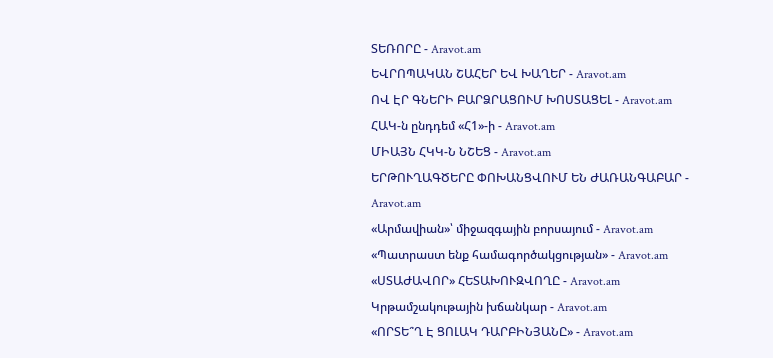ՏԵՌՈՐԸ - Aravot.am
ԵՎՐՈՊԱԿԱՆ ՇԱՀԵՐ ԵՎ ԽԱՂԵՐ - Aravot.am
ՈՎ ԷՐ ԳՆԵՐԻ ԲԱՐՁՐԱՑՈՒՄ ԽՈՍՏԱՑԵԼ - Aravot.am
ՀԱԿ-ն ընդդեմ «Հ1»-ի - Aravot.am
ՄԻԱՅՆ ՀԿԿ-Ն ՆՇԵՑ - Aravot.am
ԵՐԹՈՒՂԱԳԾԵՐԸ ՓՈԽԱՆՑՎՈՒՄ ԵՆ ԺԱՌԱՆԳԱԲԱՐ - Aravot.am
«Արմավիան»՝ միջազգային բորսայում - Aravot.am
«Պատրաստ ենք համագործակցության» - Aravot.am
«ՍՏԱԺԱՎՈՐ» ՀԵՏԱԽՈՒԶՎՈՂԸ - Aravot.am
Կրթամշակութային խճանկար - Aravot.am
«ՈՐՏԵ՞Ղ Է ՑՈԼԱԿ ԴԱՐԲԻՆՅԱՆԸ» - Aravot.am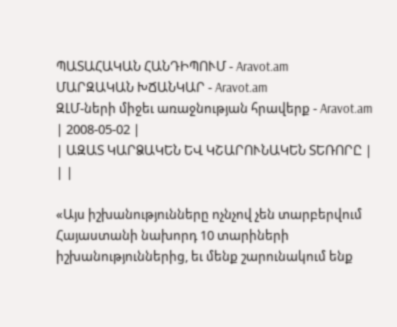ՊԱՏԱՀԱԿԱՆ ՀԱՆԴԻՊՈՒՄ - Aravot.am
ՄԱՐԶԱԿԱՆ ԽՃԱՆԿԱՐ - Aravot.am
ԶԼՄ-ների միջեւ առաջնության հրավերք - Aravot.am
| 2008-05-02 |
| ԱԶԱՏ ԿԱՐՁԱԿԵՆ ԵՎ ԿՇԱՐՈՒՆԱԿԵՆ ՏԵՌՈՐԸ |
| |

«Այս իշխանությունները ոչնչով չեն տարբերվում Հայաստանի նախորդ 10 տարիների իշխանություններից, եւ մենք շարունակում ենք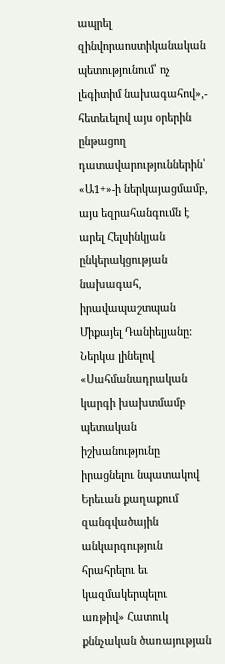ապրել զինվորաոստիկանական պետությունում՝ ոչ լեգիտիմ նախագահով»,- հետեւելով այս օրերին ընթացող դատավարություններին՝ «Ա1+»-ի ներկայացմամբ, այս եզրահանգումն է արել Հելսինկյան ընկերակցության նախագահ, իրավապաշտպան Միքայել Դանիելյանը: Ներկա լինելով «Սահմանադրական կարգի խախտմամբ պետական իշխանությունը իրացնելու նպատակով Երեւան քաղաքում զանգվածային անկարգություն հրահրելու եւ կազմակերպելու առթիվ» Հատուկ քննչական ծառայության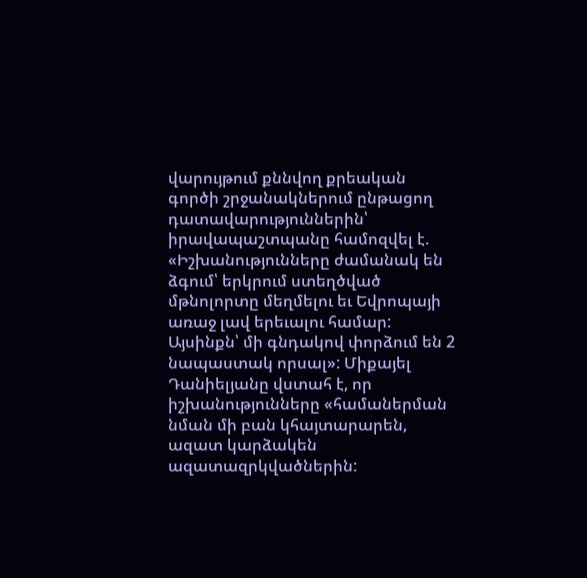վարույթում քննվող քրեական գործի շրջանակներում ընթացող դատավարություններին՝ իրավապաշտպանը համոզվել է. «Իշխանությունները ժամանակ են ձգում՝ երկրում ստեղծված մթնոլորտը մեղմելու եւ Եվրոպայի առաջ լավ երեւալու համար: Այսինքն՝ մի գնդակով փորձում են 2 նապաստակ որսալ»: Միքայել Դանիելյանը վստահ է, որ իշխանությունները «համաներման նման մի բան կհայտարարեն, ազատ կարձակեն ազատազրկվածներին: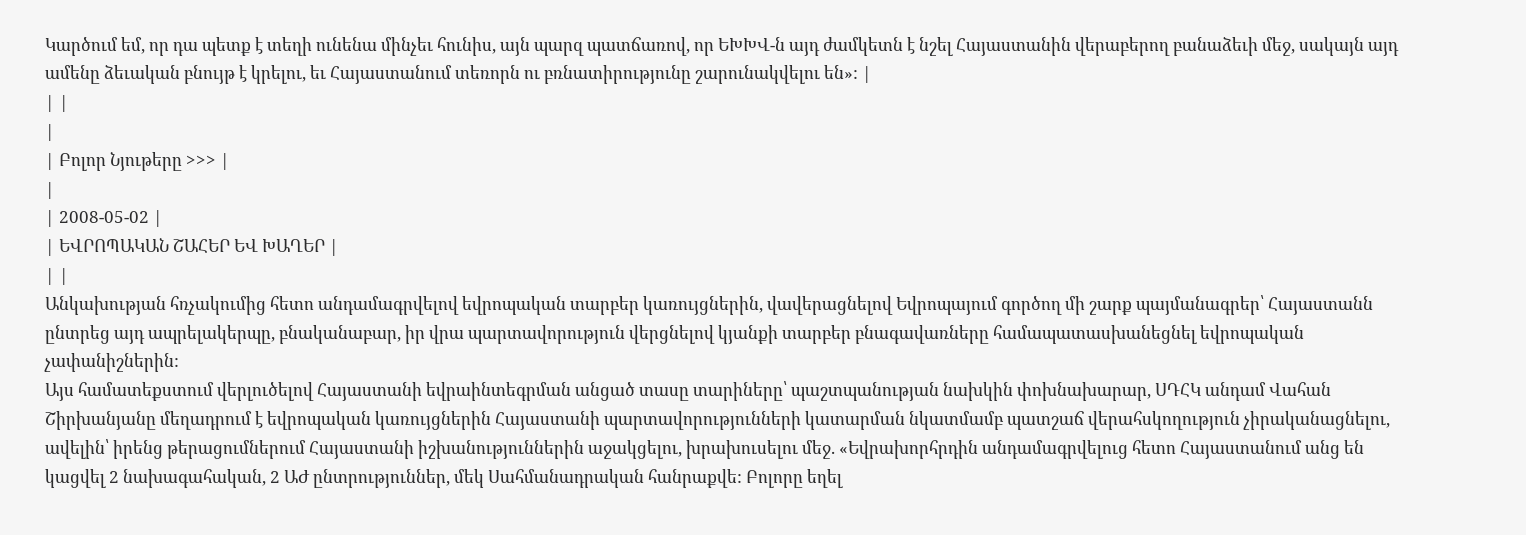Կարծում եմ, որ դա պետք է տեղի ունենա մինչեւ հունիս, այն պարզ պատճառով, որ ԵԽԽՎ-ն այդ ժամկետն է նշել Հայաստանին վերաբերող բանաձեւի մեջ, սակայն այդ ամենը ձեւական բնույթ է կրելու, եւ Հայաստանում տեռորն ու բռնատիրությունը շարունակվելու են»: |
| |
|
| Բոլոր Նյութերը >>> |
|
| 2008-05-02 |
| ԵՎՐՈՊԱԿԱՆ ՇԱՀԵՐ ԵՎ ԽԱՂԵՐ |
| |
Անկախության հռչակումից հետո անդամագրվելով եվրոպական տարբեր կառույցներին, վավերացնելով Եվրոպայում գործող մի շարք պայմանագրեր՝ Հայաստանն ընտրեց այդ ապրելակերպը, բնականաբար, իր վրա պարտավորություն վերցնելով կյանքի տարբեր բնագավառները համապատասխանեցնել եվրոպական չափանիշներին:
Այս համատեքստում վերլուծելով Հայաստանի եվրաինտեգրման անցած տասը տարիները՝ պաշտպանության նախկին փոխնախարար, ՍԴՀԿ անդամ Վահան Շիրխանյանը մեղադրում է եվրոպական կառույցներին Հայաստանի պարտավորությունների կատարման նկատմամբ պատշաճ վերահսկողություն չիրականացնելու, ավելին՝ իրենց թերացումներում Հայաստանի իշխանություններին աջակցելու, խրախուսելու մեջ. «Եվրախորհրդին անդամագրվելուց հետո Հայաստանում անց են կացվել 2 նախագահական, 2 ԱԺ ընտրություններ, մեկ Սահմանադրական հանրաքվե: Բոլորը եղել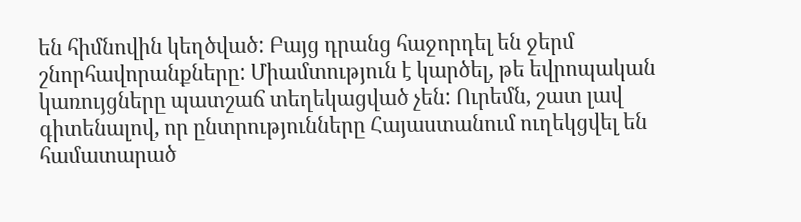են հիմնովին կեղծված: Բայց դրանց հաջորդել են ջերմ շնորհավորանքները: Միամտություն է կարծել, թե եվրոպական կառույցները պատշաճ տեղեկացված չեն: Ուրեմն, շատ լավ գիտենալով, որ ընտրությունները Հայաստանում ուղեկցվել են համատարած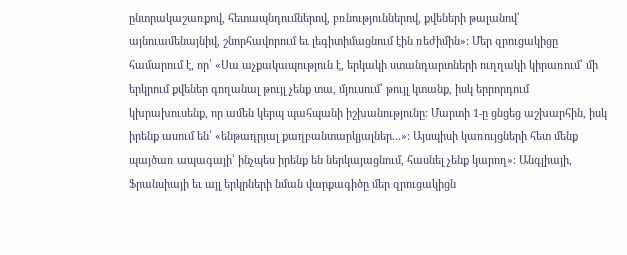ընտրակաշառքով, հետապնդումներով, բռնություններով, քվեների թալանով՝ այնուամենայնիվ, շնորհավորում եւ լեգիտիմացնում էին ռեժիմին»: Մեր զրուցակիցը համարում է, որ՝ «Սա աչքակապություն է, երկակի ստանդարտների ուղղակի կիրառում՝ մի երկրում քվեներ գողանալ թույլ չենք տա, մյուսում՝ թույլ կտանք, իսկ երրորդում կխրախուսենք, որ ամեն կերպ պահպանի իշխանությունը: Մարտի 1-ը ցնցեց աշխարհին, իսկ իրենք ասում են՝ «ենթադրյալ քաղբանտարկյալներ...»: Այսպիսի կառույցների հետ մենք պայծառ ապագայի՝ ինչպես իրենք են ներկայացնում, հասնել չենք կարող»: Անգլիայի, Ֆրանսիայի եւ այլ երկրների նման վարքագիծը մեր զրուցակիցն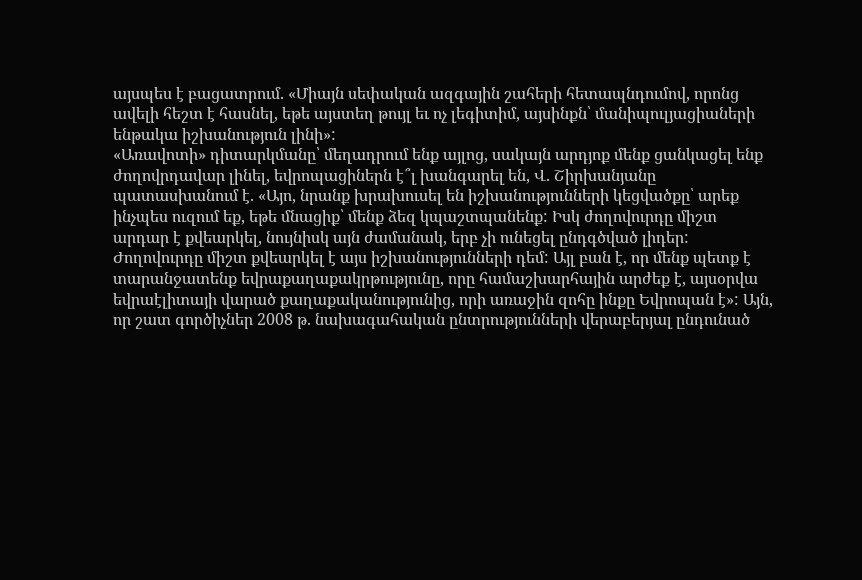այսպես է բացատրում. «Միայն սեփական ազգային շահերի հետապնդումով, որոնց ավելի հեշտ է հասնել, եթե այստեղ թույլ եւ ոչ լեգիտիմ, այսինքն՝ մանիպուլյացիաների ենթակա իշխանություն լինի»:
«Առավոտի» դիտարկմանը՝ մեղադրում ենք այլոց, սակայն արդյոք մենք ցանկացել ենք ժողովրդավար լինել, եվրոպացիներն է՞լ խանգարել են, Վ. Շիրխանյանը պատասխանում է. «Այո, նրանք խրախուսել են իշխանությունների կեցվածքը՝ արեք ինչպես ուզում եք, եթե մնացիք՝ մենք ձեզ կպաշտպանենք: Իսկ ժողովուրդը միշտ արդար է քվեարկել, նույնիսկ այն ժամանակ, երբ չի ունեցել ընդգծված լիդեր: Ժողովուրդը միշտ քվեարկել է այս իշխանությունների դեմ: Այլ բան է, որ մենք պետք է տարանջատենք եվրաքաղաքակրթությունը, որը համաշխարհային արժեք է, այսօրվա եվրաէլիտայի վարած քաղաքականությունից, որի առաջին զոհը ինքը Եվրոպան է»: Այն, որ շատ գործիչներ 2008 թ. նախագահական ընտրությունների վերաբերյալ ընդունած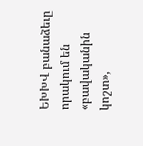ԵԽԽՎ բանաձեւը որակում են «բավականին կոշտ»,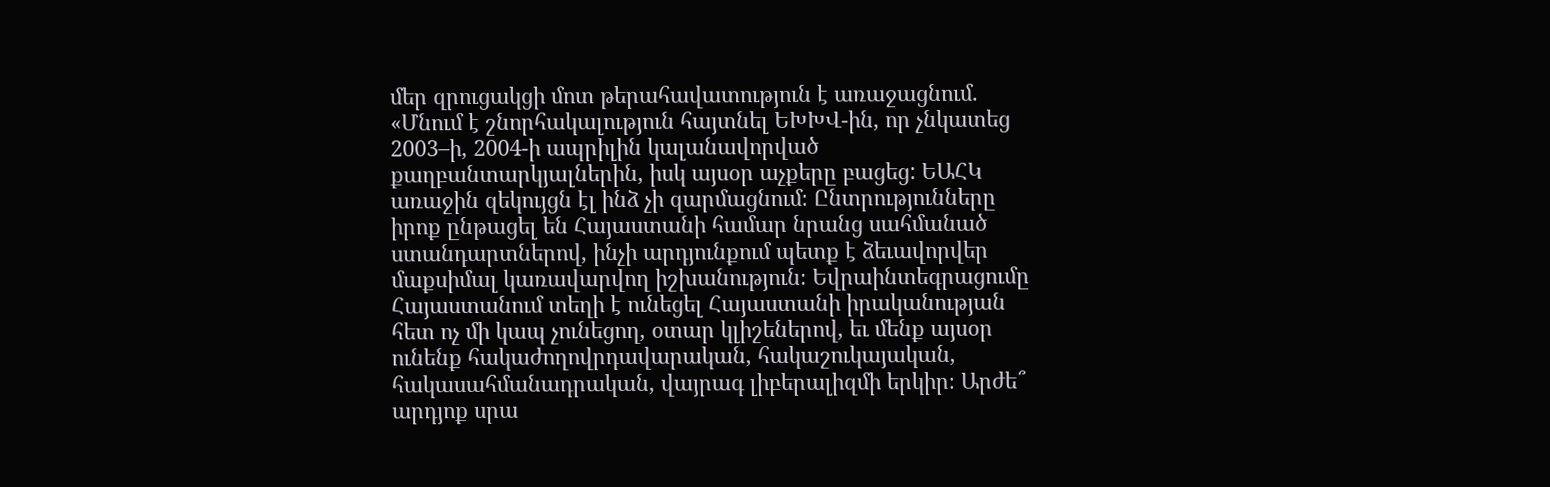մեր զրուցակցի մոտ թերահավատություն է առաջացնում. «Մնում է շնորհակալություն հայտնել ԵԽԽՎ-ին, որ չնկատեց 2003–ի, 2004-ի ապրիլին կալանավորված քաղբանտարկյալներին, իսկ այսօր աչքերը բացեց: ԵԱՀԿ առաջին զեկույցն էլ ինձ չի զարմացնում։ Ընտրությունները իրոք ընթացել են Հայաստանի համար նրանց սահմանած ստանդարտներով, ինչի արդյունքում պետք է ձեւավորվեր մաքսիմալ կառավարվող իշխանություն։ Եվրաինտեգրացումը Հայաստանում տեղի է ունեցել Հայաստանի իրականության հետ ոչ մի կապ չունեցող, օտար կլիշեներով, եւ մենք այսօր ունենք հակաժողովրդավարական, հակաշուկայական, հակասահմանադրական, վայրագ լիբերալիզմի երկիր։ Արժե՞ արդյոք սրա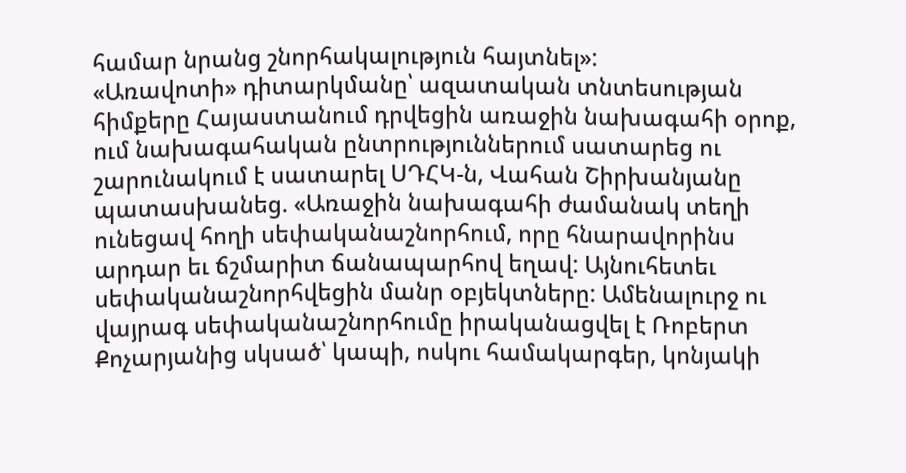համար նրանց շնորհակալություն հայտնել»:
«Առավոտի» դիտարկմանը՝ ազատական տնտեսության հիմքերը Հայաստանում դրվեցին առաջին նախագահի օրոք, ում նախագահական ընտրություններում սատարեց ու շարունակում է սատարել ՍԴՀԿ-ն, Վահան Շիրխանյանը պատասխանեց. «Առաջին նախագահի ժամանակ տեղի ունեցավ հողի սեփականաշնորհում, որը հնարավորինս արդար եւ ճշմարիտ ճանապարհով եղավ: Այնուհետեւ սեփականաշնորհվեցին մանր օբյեկտները: Ամենալուրջ ու վայրագ սեփականաշնորհումը իրականացվել է Ռոբերտ Քոչարյանից սկսած՝ կապի, ոսկու համակարգեր, կոնյակի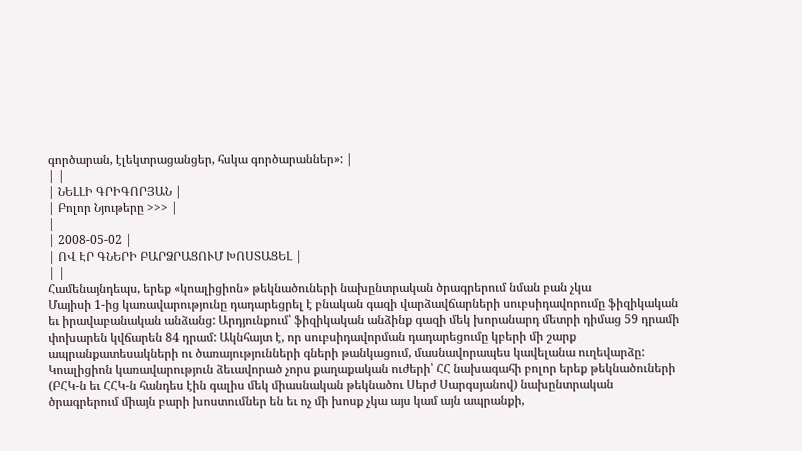գործարան, էլեկտրացանցեր, հսկա գործարաններ»: |
| |
| ՆԵԼԼԻ ԳՐԻԳՈՐՅԱՆ |
| Բոլոր Նյութերը >>> |
|
| 2008-05-02 |
| ՈՎ ԷՐ ԳՆԵՐԻ ԲԱՐՁՐԱՑՈՒՄ ԽՈՍՏԱՑԵԼ |
| |
Համենայնդեպս, երեք «կոալիցիոն» թեկնածուների նախընտրական ծրագրերում նման բան չկա
Մայիսի 1-ից կառավարությունը դադարեցրել է բնական գազի վարձավճարների սուբսիդավորումը ֆիզիկական եւ իրավաբանական անձանց: Արդյունքում՝ ֆիզիկական անձինք գազի մեկ խորանարդ մետրի դիմաց 59 դրամի փոխարեն կվճարեն 84 դրամ: Ակնհայտ է, որ սուբսիդավորման դադարեցումը կբերի մի շարք ապրանքատեսակների ու ծառայությունների գների թանկացում, մասնավորապես կավելանա ուղեվարձը: Կոալիցիոն կառավարություն ձեւավորած չորս քաղաքական ուժերի՝ ՀՀ նախագահի բոլոր երեք թեկնածուների (ԲՀԿ-ն եւ ՀՀԿ-ն հանդես էին գալիս մեկ միասնական թեկնածու Սերժ Սարգսյանով) նախընտրական ծրագրերում միայն բարի խոստումներ են եւ ոչ մի խոսք չկա այս կամ այն ապրանքի,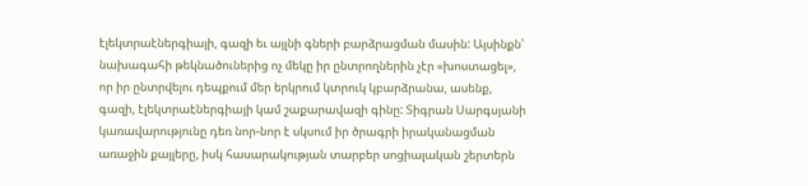էլեկտրաէներգիայի, գազի եւ այլնի գների բարձրացման մասին: Այսինքն՝ նախագահի թեկնածուներից ոչ մեկը իր ընտրողներին չէր «խոստացել», որ իր ընտրվելու դեպքում մեր երկրում կտրուկ կբարձրանա, ասենք, գազի, էլեկտրաէներգիայի կամ շաքարավազի գինը: Տիգրան Սարգսյանի կառավարությունը դեռ նոր-նոր է սկսում իր ծրագրի իրականացման առաջին քայլերը, իսկ հասարակության տարբեր սոցիալական շերտերն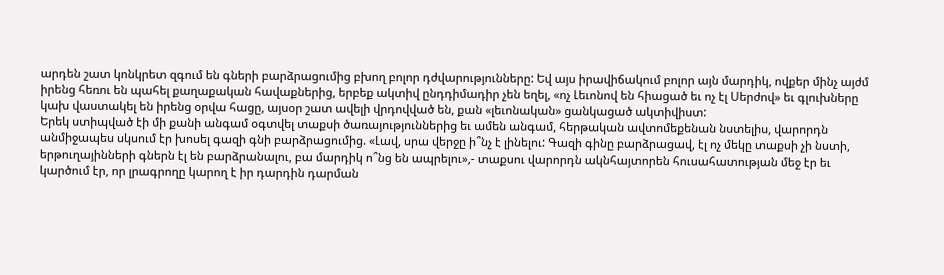արդեն շատ կոնկրետ զգում են գների բարձրացումից բխող բոլոր դժվարությունները: Եվ այս իրավիճակում բոլոր այն մարդիկ, ովքեր մինչ այժմ իրենց հեռու են պահել քաղաքական հավաքներից, երբեք ակտիվ ընդդիմադիր չեն եղել, «ոչ Լեւոնով են հիացած եւ ոչ էլ Սերժով» եւ գլուխները կախ վաստակել են իրենց օրվա հացը, այսօր շատ ավելի վրդովված են, քան «լեւոնական» ցանկացած ակտիվիստ:
Երեկ ստիպված էի մի քանի անգամ օգտվել տաքսի ծառայություններից եւ ամեն անգամ, հերթական ավտոմեքենան նստելիս, վարորդն անմիջապես սկսում էր խոսել գազի գնի բարձրացումից. «Լավ, սրա վերջը ի՞նչ է լինելու: Գազի գինը բարձրացավ, էլ ոչ մեկը տաքսի չի նստի, երթուղայինների գներն էլ են բարձրանալու, բա մարդիկ ո՞նց են ապրելու»,- տաքսու վարորդն ակնհայտորեն հուսահատության մեջ էր եւ կարծում էր, որ լրագրողը կարող է իր դարդին դարման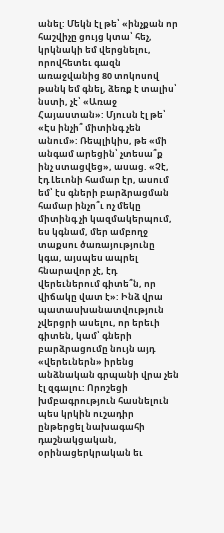անել: Մեկն էլ թե՝ «ինչքան որ հաշվիչը ցույց կտա՝ հեչ, կրկնակի եմ վերցնելու, որովհետեւ գազն առաջվանից 80 տոկոսով թանկ եմ գնել, ձեռք է տալիս՝ նստի, չէ՝ «Առաջ Հայաստան»: Մյուսն էլ թե՝ «Էս ինչի՞ միտինգ չեն անում»: Ռեպլիկիս, թե «մի անգամ արեցին՝ չտեսա՞ք ինչ ստացվեց», ասաց. «Չէ, էդ Լեւոնի համար էր, ասում եմ՝ էս գների բարձրացման համար ինչո՞ւ ոչ մեկը միտինգ չի կազմակերպում, ես կգնամ, մեր ամբողջ տաքսու ծառայությունը կգա, այսպես ապրել հնարավոր չէ, էդ վերեւներում գիտե՞ն, որ վիճակը վատ է»: Ինձ վրա պատասխանատվություն չվերցրի ասելու, որ երեւի գիտեն, կամ՝ գների բարձրացումը նույն այդ «վերեւներն» իրենց անձնական գրպանի վրա չեն էլ զգալու: Որոշեցի խմբագրություն հասնելուն պես կրկին ուշադիր ընթերցել նախագահի դաշնակցական, օրինացերկրական եւ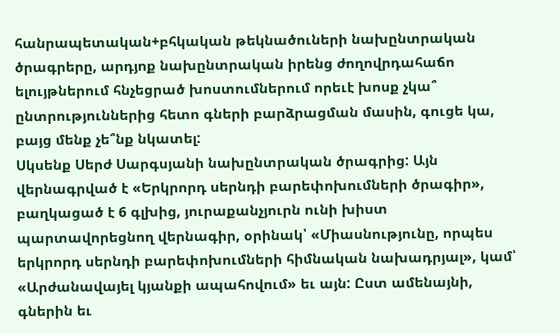հանրապետական+բհկական թեկնածուների նախընտրական ծրագրերը, արդյոք նախընտրական իրենց ժողովրդահաճո ելույթներում հնչեցրած խոստումներում որեւէ խոսք չկա՞ ընտրություններից հետո գների բարձրացման մասին, գուցե կա, բայց մենք չե՞նք նկատել:
Սկսենք Սերժ Սարգսյանի նախընտրական ծրագրից: Այն վերնագրված է «Երկրորդ սերնդի բարեփոխումների ծրագիր», բաղկացած է 6 գլխից, յուրաքանչյուրն ունի խիստ պարտավորեցնող վերնագիր, օրինակ՝ «Միասնությունը, որպես երկրորդ սերնդի բարեփոխումների հիմնական նախադրյալ», կամ՝ «Արժանավայել կյանքի ապահովում» եւ այն: Ըստ ամենայնի, գներին եւ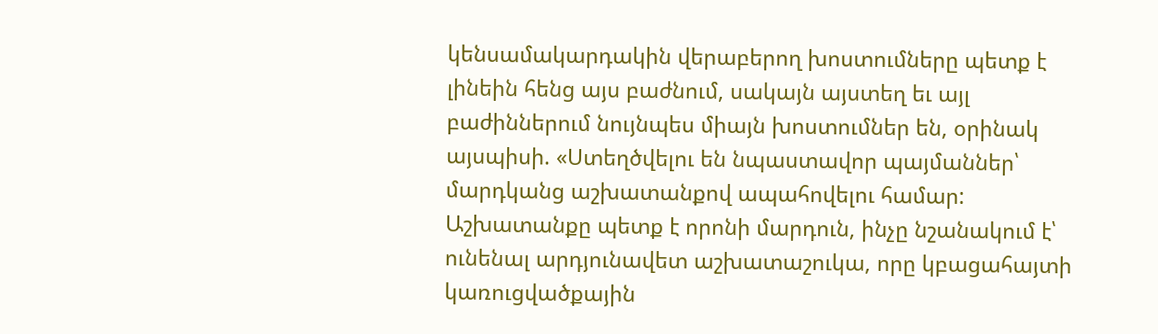կենսամակարդակին վերաբերող խոստումները պետք է լինեին հենց այս բաժնում, սակայն այստեղ եւ այլ բաժիններում նույնպես միայն խոստումներ են, օրինակ այսպիսի. «Ստեղծվելու են նպաստավոր պայմաններ՝ մարդկանց աշխատանքով ապահովելու համար: Աշխատանքը պետք է որոնի մարդուն, ինչը նշանակում է՝ ունենալ արդյունավետ աշխատաշուկա, որը կբացահայտի կառուցվածքային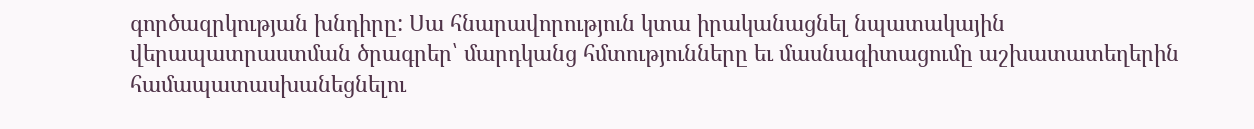գործազրկության խնդիրը: Սա հնարավորություն կտա իրականացնել նպատակային վերապատրաստման ծրագրեր՝ մարդկանց հմտությունները եւ մասնագիտացումը աշխատատեղերին համապատասխանեցնելու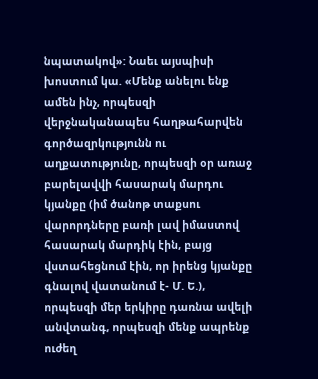նպատակով»: Նաեւ այսպիսի խոստում կա. «Մենք անելու ենք ամեն ինչ, որպեսզի վերջնականապես հաղթահարվեն գործազրկությունն ու աղքատությունը, որպեսզի օր առաջ բարելավվի հասարակ մարդու կյանքը (իմ ծանոթ տաքսու վարորդները բառի լավ իմաստով հասարակ մարդիկ էին, բայց վստահեցնում էին, որ իրենց կյանքը գնալով վատանում է- Մ. Ե.), որպեսզի մեր երկիրը դառնա ավելի անվտանգ, որպեսզի մենք ապրենք ուժեղ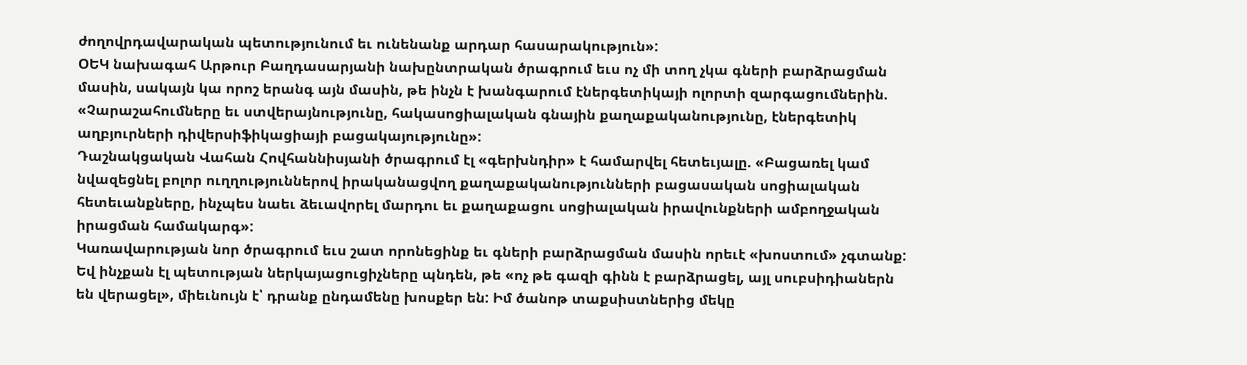ժողովրդավարական պետությունում եւ ունենանք արդար հասարակություն»:
ՕԵԿ նախագահ Արթուր Բաղդասարյանի նախընտրական ծրագրում եւս ոչ մի տող չկա գների բարձրացման մասին, սակայն կա որոշ երանգ այն մասին, թե ինչն է խանգարում էներգետիկայի ոլորտի զարգացումներին. «Չարաշահումները եւ ստվերայնությունը, հակասոցիալական գնային քաղաքականությունը, էներգետիկ աղբյուրների դիվերսիֆիկացիայի բացակայությունը»:
Դաշնակցական Վահան Հովհաննիսյանի ծրագրում էլ «գերխնդիր» է համարվել հետեւյալը. «Բացառել կամ նվազեցնել բոլոր ուղղություններով իրականացվող քաղաքականությունների բացասական սոցիալական հետեւանքները, ինչպես նաեւ ձեւավորել մարդու եւ քաղաքացու սոցիալական իրավունքների ամբողջական իրացման համակարգ»:
Կառավարության նոր ծրագրում եւս շատ որոնեցինք եւ գների բարձրացման մասին որեւէ «խոստում» չգտանք: Եվ ինչքան էլ պետության ներկայացուցիչները պնդեն, թե «ոչ թե գազի գինն է բարձրացել, այլ սուբսիդիաներն են վերացել», միեւնույն է՝ դրանք ընդամենը խոսքեր են: Իմ ծանոթ տաքսիստներից մեկը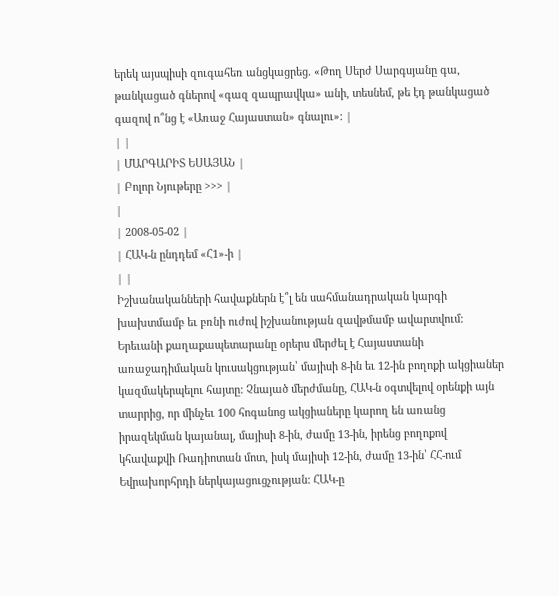երեկ այսպիսի զուգահեռ անցկացրեց. «Թող Սերժ Սարգսյանը գա, թանկացած գներով «գազ զապրավկա» անի, տեսնեմ, թե էդ թանկացած գազով ո՞նց է «Առաջ Հայաստան» գնալու»: |
| |
| ՄԱՐԳԱՐԻՏ ԵՍԱՅԱՆ |
| Բոլոր Նյութերը >>> |
|
| 2008-05-02 |
| ՀԱԿ-ն ընդդեմ «Հ1»-ի |
| |
Իշխանականների հավաքներն է՞լ են սահմանադրական կարգի խախտմամբ եւ բռնի ուժով իշխանության զավթմամբ ավարտվում:
Երեւանի քաղաքապետարանը օրերս մերժել է Հայաստանի առաջադիմական կուսակցության՝ մայիսի 8-ին եւ 12-ին բողոքի ակցիաներ կազմակերպելու հայտը: Չնայած մերժմանը, ՀԱԿ-ն օգտվելով օրենքի այն տարրից, որ մինչեւ 100 հոգանոց ակցիաները կարող են առանց իրազեկման կայանալ, մայիսի 8-ին, ժամը 13-ին, իրենց բողոքով կհավաքվի Ռադիոտան մոտ, իսկ մայիսի 12-ին, ժամը 13-ին՝ ՀՀ-ում Եվրախորհրդի ներկայացուցչության: ՀԱԿ-ը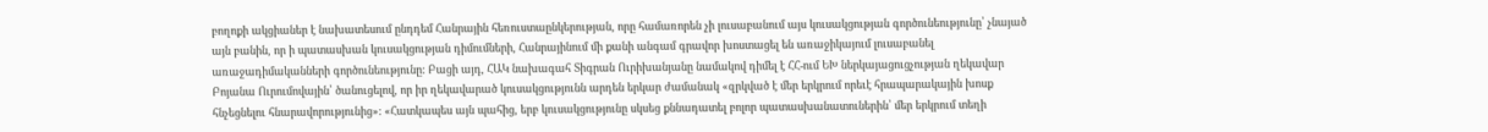բողոքի ակցիաներ է նախատեսում ընդդեմ Հանրային հեռուստաընկերության, որը համառորեն չի լուսաբանում այս կուսակցության գործունեությունը՝ չնայած այն բանին, որ ի պատասխան կուսակցության դիմումների, Հանրայինում մի քանի անգամ գրավոր խոստացել են առաջիկայում լուսաբանել առաջադիմականների գործունեությունը: Բացի այդ, ՀԱԿ նախագահ Տիգրան Ուրիխանյանը նամակով դիմել է ՀՀ-ում ԵԽ ներկայացուցչության ղեկավար Բոյանա Ուրումովային՝ ծանուցելով, որ իր ղեկավարած կուսակցությունն արդեն երկար ժամանակ «զրկված է մեր երկրում որեւէ հրապարակային խոսք հնչեցնելու հնարավորությունից»: «Հատկապես այն պահից, երբ կուսակցությունը սկսեց քննադատել բոլոր պատասխանատուներին՝ մեր երկրում տեղի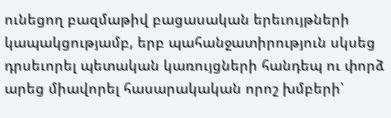ունեցող բազմաթիվ բացասական երեւույթների կապակցությամբ, երբ պահանջատիրություն սկսեց դրսեւորել պետական կառույցների հանդեպ ու փորձ արեց միավորել հասարակական որոշ խմբերի՝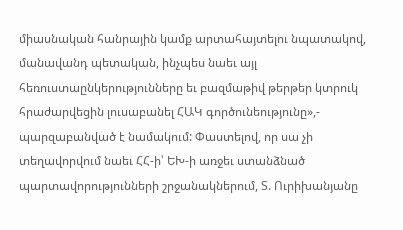միասնական հանրային կամք արտահայտելու նպատակով, մանավանդ պետական, ինչպես նաեւ այլ հեռուստաընկերությունները եւ բազմաթիվ թերթեր կտրուկ հրաժարվեցին լուսաբանել ՀԱԿ գործունեությունը»,- պարզաբանված է նամակում: Փաստելով, որ սա չի տեղավորվում նաեւ ՀՀ-ի՝ ԵԽ-ի առջեւ ստանձնած պարտավորությունների շրջանակներում, Տ. Ուրիխանյանը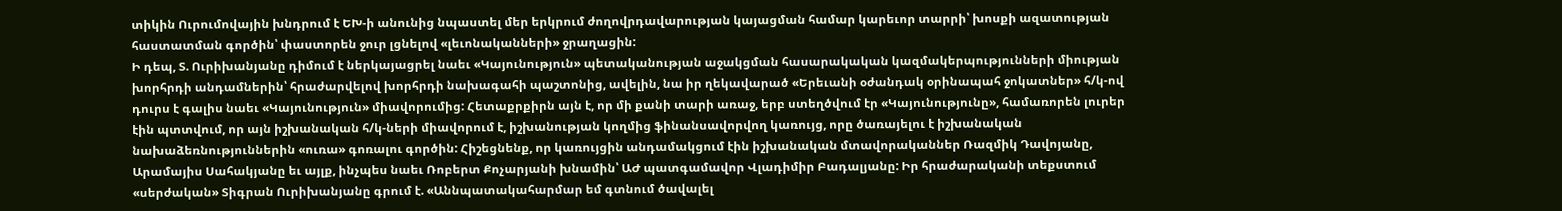տիկին Ուրումովային խնդրում է ԵԽ-ի անունից նպաստել մեր երկրում ժողովրդավարության կայացման համար կարեւոր տարրի՝ խոսքի ազատության հաստատման գործին՝ փաստորեն ջուր լցնելով «լեւոնականների» ջրաղացին:
Ի դեպ, Տ. Ուրիխանյանը դիմում է ներկայացրել նաեւ «Կայունություն» պետականության աջակցման հասարակական կազմակերպությունների միության խորհրդի անդամներին՝ հրաժարվելով խորհրդի նախագահի պաշտոնից, ավելին, նա իր ղեկավարած «Երեւանի օժանդակ օրինապահ ջոկատներ» հ/կ-ով դուրս է գալիս նաեւ «Կայունություն» միավորումից: Հետաքրքիրն այն է, որ մի քանի տարի առաջ, երբ ստեղծվում էր «Կայունությունը», համառորեն լուրեր էին պտտվում, որ այն իշխանական հ/կ-ների միավորում է, իշխանության կողմից ֆինանսավորվող կառույց, որը ծառայելու է իշխանական նախաձեռնություններին «ուռա» գոռալու գործին: Հիշեցնենք, որ կառույցին անդամակցում էին իշխանական մտավորականներ Ռազմիկ Դավոյանը, Արամայիս Սահակյանը եւ այլք, ինչպես նաեւ Ռոբերտ Քոչարյանի խնամին՝ ԱԺ պատգամավոր Վլադիմիր Բադալյանը: Իր հրաժարականի տեքստում «սերժական» Տիգրան Ուրիխանյանը գրում է. «Աննպատակահարմար եմ գտնում ծավալել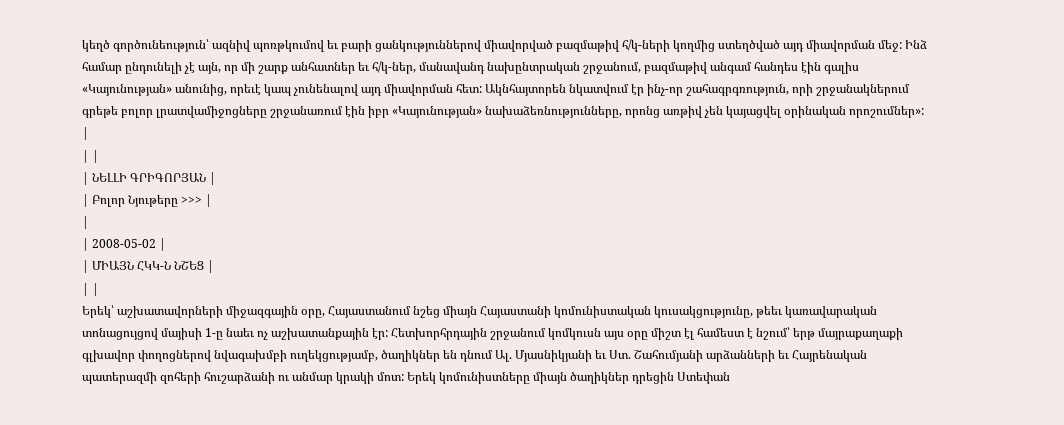կեղծ գործունեություն՝ ազնիվ պոռթկումով եւ բարի ցանկություններով միավորված բազմաթիվ հ/կ-ների կողմից ստեղծված այդ միավորման մեջ: Ինձ համար ընդունելի չէ այն, որ մի շարք անհատներ եւ հ/կ-ներ, մանավանդ նախընտրական շրջանում, բազմաթիվ անգամ հանդես էին գալիս «Կայունության» անունից, որեւէ կապ չունենալով այդ միավորման հետ: Ակնհայտորեն նկատվում էր ինչ-որ շահագրգռություն, որի շրջանակներում գրեթե բոլոր լրատվամիջոցները շրջանառում էին իբր «Կայունության» նախաձեռնությունները, որոնց առթիվ չեն կայացվել օրինական որոշումներ»: |
| |
| ՆԵԼԼԻ ԳՐԻԳՈՐՅԱՆ |
| Բոլոր Նյութերը >>> |
|
| 2008-05-02 |
| ՄԻԱՅՆ ՀԿԿ-Ն ՆՇԵՑ |
| |
Երեկ՝ աշխատավորների միջազգային օրը, Հայաստանում նշեց միայն Հայաստանի կոմունիստական կուսակցությունը, թեեւ կառավարական տոնացույցով մայիսի 1-ը նաեւ ոչ աշխատանքային էր: Հետխորհրդային շրջանում կոմկուսն այս օրը միշտ էլ համեստ է նշում՝ երթ մայրաքաղաքի գլխավոր փողոցներով նվագախմբի ուղեկցությամբ, ծաղիկներ են դնում Ալ. Մյասնիկյանի եւ Ստ. Շահումյանի արձանների եւ Հայրենական պատերազմի զոհերի հուշարձանի ու անմար կրակի մոտ: Երեկ կոմունիստները միայն ծաղիկներ դրեցին Ստեփան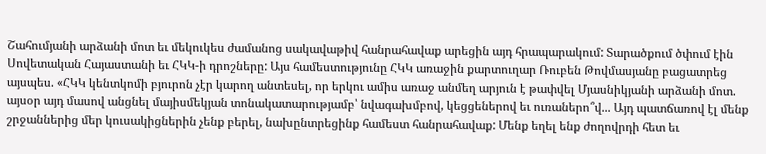Շահումյանի արձանի մոտ եւ մեկուկես ժամանոց սակավաթիվ հանրահավաք արեցին այդ հրապարակում: Տարածքում ծփում էին Սովետական Հայաստանի եւ ՀԿԿ-ի դրոշները: Այս համեստությունը ՀԿԿ առաջին քարտուղար Ռուբեն Թովմասյանը բացատրեց այսպես. «ՀԿԿ կենտկոմի բյուրոն չէր կարող անտեսել, որ երկու ամիս առաջ անմեղ արյուն է թափվել Մյասնիկյանի արձանի մոտ. այսօր այդ մասով անցնել մայիսմեկյան տոնակատարությամբ՝ նվագախմբով, կեցցեներով եւ ուռաներո՞վ... Այդ պատճառով էլ մենք շրջաններից մեր կուսակիցներին չենք բերել, նախընտրեցինք համեստ հանրահավաք: Մենք եղել ենք ժողովրդի հետ եւ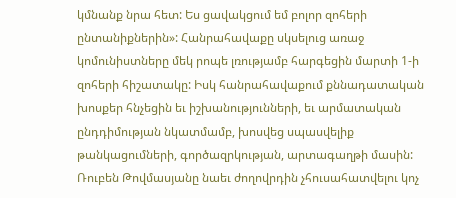կմնանք նրա հետ: Ես ցավակցում եմ բոլոր զոհերի ընտանիքներին»: Հանրահավաքը սկսելուց առաջ կոմունիստները մեկ րոպե լռությամբ հարգեցին մարտի 1-ի զոհերի հիշատակը: Իսկ հանրահավաքում քննադատական խոսքեր հնչեցին եւ իշխանությունների, եւ արմատական ընդդիմության նկատմամբ, խոսվեց սպասվելիք թանկացումների, գործազրկության, արտագաղթի մասին: Ռուբեն Թովմասյանը նաեւ ժողովրդին չհուսահատվելու կոչ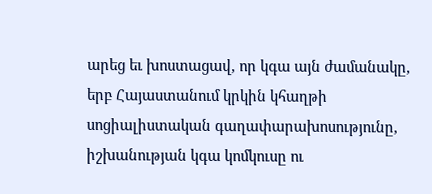արեց եւ խոստացավ, որ կգա այն ժամանակը, երբ Հայաստանում կրկին կհաղթի սոցիալիստական գաղափարախոսությունը, իշխանության կգա կոմկուսը ու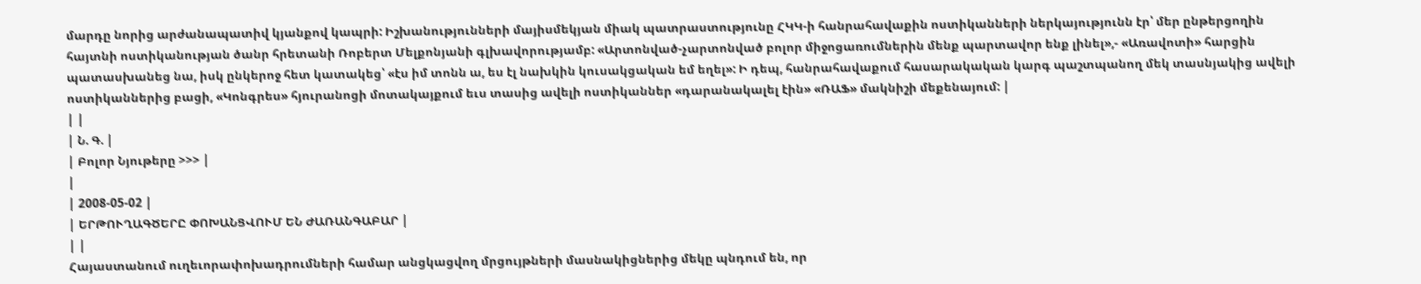մարդը նորից արժանապատիվ կյանքով կապրի: Իշխանությունների մայիսմեկյան միակ պատրաստությունը ՀԿԿ-ի հանրահավաքին ոստիկանների ներկայությունն էր՝ մեր ընթերցողին հայտնի ոստիկանության ծանր հրետանի Ռոբերտ Մելքոնյանի գլխավորությամբ: «Արտոնված-չարտոնված բոլոր միջոցառումներին մենք պարտավոր ենք լինել»,- «Առավոտի» հարցին պատասխանեց նա, իսկ ընկերոջ հետ կատակեց՝ «էս իմ տոնն ա, ես էլ նախկին կուսակցական եմ եղել»: Ի դեպ, հանրահավաքում հասարակական կարգ պաշտպանող մեկ տասնյակից ավելի ոստիկաններից բացի, «Կոնգրես» հյուրանոցի մոտակայքում եւս տասից ավելի ոստիկաններ «դարանակալել էին» «ՌԱՖ» մակնիշի մեքենայում: |
| |
| Ն. Գ. |
| Բոլոր Նյութերը >>> |
|
| 2008-05-02 |
| ԵՐԹՈՒՂԱԳԾԵՐԸ ՓՈԽԱՆՑՎՈՒՄ ԵՆ ԺԱՌԱՆԳԱԲԱՐ |
| |
Հայաստանում ուղեւորափոխադրումների համար անցկացվող մրցույթների մասնակիցներից մեկը պնդում են, որ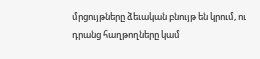մրցույթները ձեւական բնույթ են կրում, ու դրանց հաղթողները կամ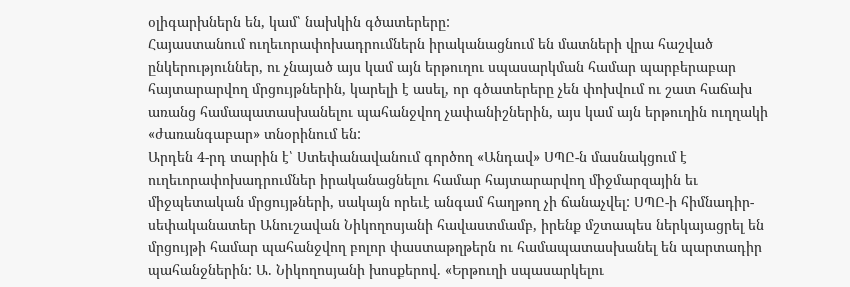օլիգարխներն են, կամ՝ նախկին գծատերերը:
Հայաստանում ուղեւորափոխադրումներն իրականացնում են մատների վրա հաշված ընկերություններ, ու չնայած այս կամ այն երթուղու սպասարկման համար պարբերաբար հայտարարվող մրցույթներին, կարելի է ասել, որ գծատերերը չեն փոխվում ու շատ հաճախ առանց համապատասխանելու պահանջվող չափանիշներին, այս կամ այն երթուղին ուղղակի «ժառանգաբար» տնօրինում են:
Արդեն 4-րդ տարին է՝ Ստեփանավանում գործող «Անդավ» ՍՊԸ-ն մասնակցում է ուղեւորափոխադրումներ իրականացնելու համար հայտարարվող միջմարզային եւ միջպետական մրցույթների, սակայն որեւէ անգամ հաղթող չի ճանաչվել: ՍՊԸ-ի հիմնադիր-սեփականատեր Անուշավան Նիկողոսյանի հավաստմամբ, իրենք մշտապես ներկայացրել են մրցույթի համար պահանջվող բոլոր փաստաթղթերն ու համապատասխանել են պարտադիր պահանջներին: Ա. Նիկողոսյանի խոսքերով. «Երթուղի սպասարկելու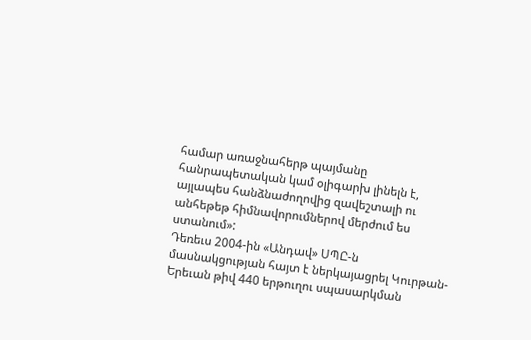համար առաջնահերթ պայմանը հանրապետական կամ օլիգարխ լինելն է, այլապես հանձնաժողովից զավեշտալի ու անհեթեթ հիմնավորումներով մերժում ես ստանում»:
Դեռեւս 2004-ին «Անդավ» ՍՊԸ-ն մասնակցության հայտ է ներկայացրել Կուրթան-Երեւան թիվ 440 երթուղու սպասարկման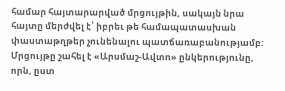համար հայտարարված մրցույթին, սակայն նրա հայտը մերժվել է՝ իբրեւ թե համապատասխան փաստաթղթեր չունենալու պատճառաբանությամբ: Մրցույթը շահել է «Արսմաշ-Ավտո» ընկերությունը, որն, ըստ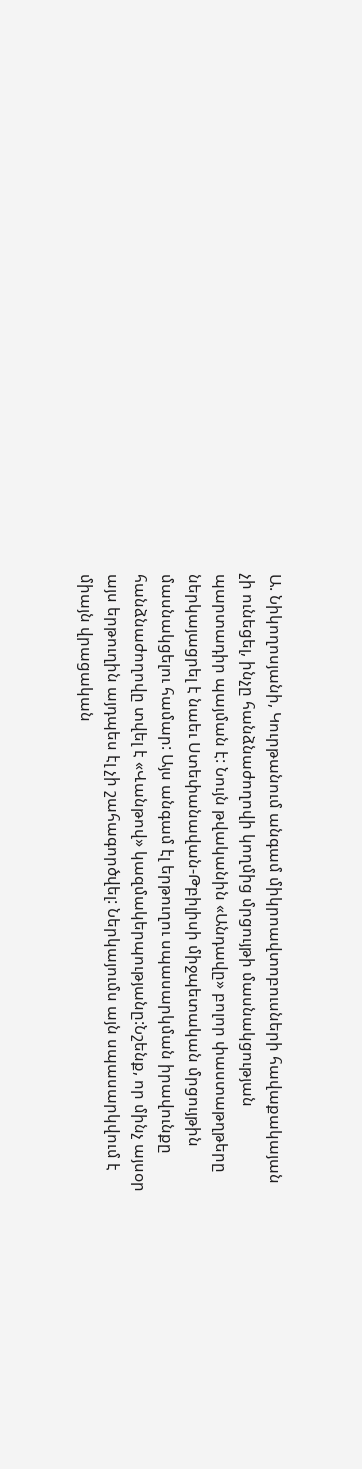Ա. Նիկողոսյանի, Կուրթանում անգամ միկրոավտոբուսների հավաքակայան չի ունեցել, ինչը հանձնաժողովի կողմից մրցույթի մասնակցության պարտադիր պայման է: Նույն թվականին «Անդավը» բոլոր փաստաթղթերը ներկայացրել է նաեւ Ստեփանավան-Թբիլիսի միջպետական մրցույթին մասնակցելու համար: Այս անգամ էլ երթուղու սպասարկման իրավունքը հանձնաժողովը տվել է «Վանթով» կազմակերպությանը:Նշենք, որ մինչ այսօր այս երթուղին այդպես էլ չի շահագործվել: Ներկայումս այն սպասարկվում է միայն վրացական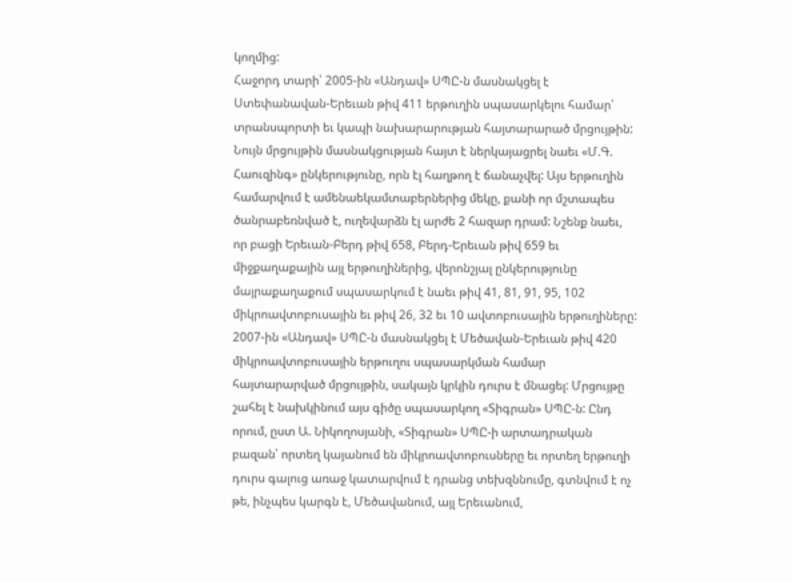կողմից:
Հաջորդ տարի՝ 2005-ին «Անդավ» ՍՊԸ-ն մասնակցել է Ստեփանավան-Երեւան թիվ 411 երթուղին սպասարկելու համար՝ տրանսպորտի եւ կապի նախարարության հայտարարած մրցույթին: Նույն մրցույթին մասնակցության հայտ է ներկայացրել նաեւ «Մ.Գ. Հաուզինգ» ընկերությունը, որն էլ հաղթող է ճանաչվել: Այս երթուղին համարվում է ամենաեկամտաբերներից մեկը, քանի որ մշտապես ծանրաբեռնված է, ուղեվարձն էլ արժե 2 հազար դրամ: Նշենք նաեւ, որ բացի Երեւան-Բերդ թիվ 658, Բերդ-Երեւան թիվ 659 եւ միջքաղաքային այլ երթուղիներից, վերոնշյալ ընկերությունը մայրաքաղաքում սպասարկում է նաեւ թիվ 41, 81, 91, 95, 102 միկրոավտոբուսային եւ թիվ 26, 32 եւ 10 ավտոբուսային երթուղիները:
2007-ին «Անդավ» ՍՊԸ-ն մասնակցել է Մեծավան-Երեւան թիվ 420 միկրոավտոբուսային երթուղու սպասարկման համար հայտարարված մրցույթին, սակայն կրկին դուրս է մնացել: Մրցույթը շահել է նախկինում այս գիծը սպասարկող «Տիգրան» ՍՊԸ-ն: Ընդ որում, ըստ Ա. Նիկողոսյանի, «Տիգրան» ՍՊԸ-ի արտադրական բազան՝ որտեղ կայանում են միկրոավտոբուսները եւ որտեղ երթուղի դուրս գալուց առաջ կատարվում է դրանց տեխզննումը, գտնվում է ոչ թե, ինչպես կարգն է, Մեծավանում, այլ Երեւանում,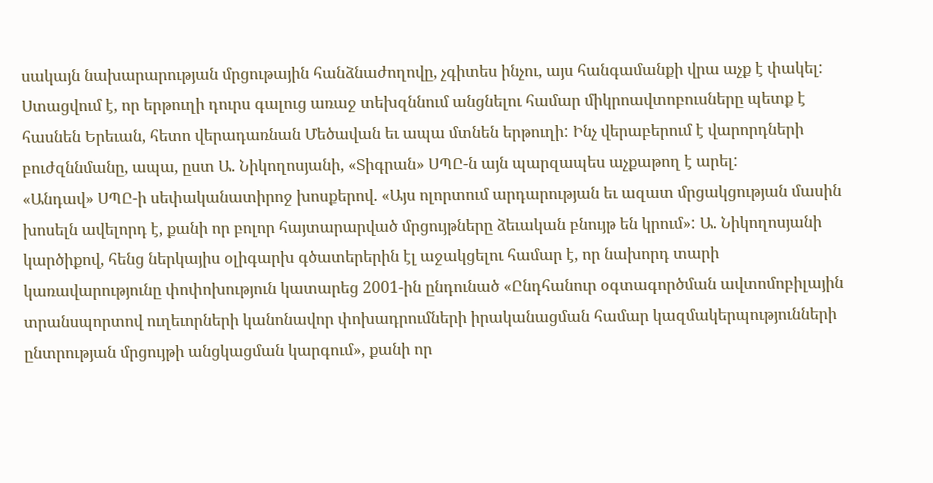սակայն նախարարության մրցութային հանձնաժողովը, չգիտես ինչու, այս հանգամանքի վրա աչք է փակել: Ստացվում է, որ երթուղի դուրս գալուց առաջ տեխզննում անցնելու համար միկրոավտոբուսները պետք է հասնեն Երեւան, հետո վերադառնան Մեծավան եւ ապա մտնեն երթուղի: Ինչ վերաբերում է վարորդների բուժզննմանը, ապա, ըստ Ա. Նիկողոսյանի, «Տիգրան» ՍՊԸ-ն այն պարզապես աչքաթող է արել:
«Անդավ» ՍՊԸ-ի սեփականատիրոջ խոսքերով. «Այս ոլորտում արդարության եւ ազատ մրցակցության մասին խոսելն ավելորդ է, քանի որ բոլոր հայտարարված մրցույթները ձեւական բնույթ են կրում»: Ա. Նիկողոսյանի կարծիքով, հենց ներկայիս օլիգարխ գծատերերին էլ աջակցելու համար է, որ նախորդ տարի կառավարությունը փոփոխություն կատարեց 2001-ին ընդունած «Ընդհանուր օգտագործման ավտոմոբիլային տրանսպորտով ուղեւորների կանոնավոր փոխադրումների իրականացման համար կազմակերպությունների ընտրության մրցույթի անցկացման կարգում», քանի որ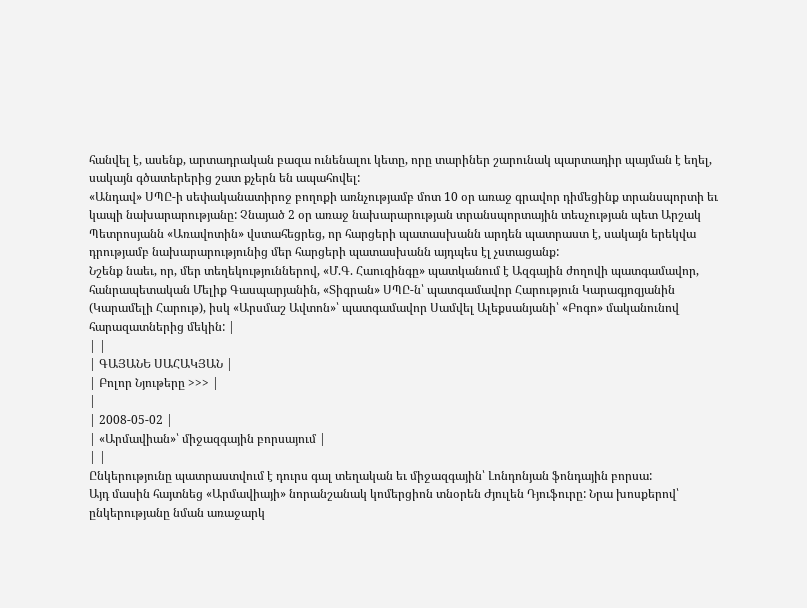հանվել է, ասենք, արտադրական բազա ունենալու կետը, որը տարիներ շարունակ պարտադիր պայման է եղել, սակայն գծատերերից շատ քչերն են ապահովել:
«Անդավ» ՍՊԸ-ի սեփականատիրոջ բողոքի առնչությամբ մոտ 10 օր առաջ գրավոր դիմեցինք տրանսպորտի եւ կապի նախարարությանը: Չնայած 2 օր առաջ նախարարության տրանսպորտային տեսչության պետ Արշակ Պետրոսյանն «Առավոտին» վստահեցրեց, որ հարցերի պատասխանն արդեն պատրաստ է, սակայն երեկվա դրությամբ նախարարությունից մեր հարցերի պատասխանն այդպես էլ չստացանք:
Նշենք նաեւ, որ, մեր տեղեկություններով, «Մ.Գ. Հաուզինգը» պատկանում է Ազգային ժողովի պատգամավոր, հանրապետական Մելիք Գասպարյանին, «Տիգրան» ՍՊԸ-ն՝ պատգամավոր Հարություն Կարագյոզյանին (Կարամելի Հարութ), իսկ «Արսմաշ Ավտոն»՝ պատգամավոր Սամվել Ալեքսանյանի՝ «Բոգո» մականունով հարազատներից մեկին: |
| |
| ԳԱՅԱՆԵ ՍԱՀԱԿՅԱՆ |
| Բոլոր Նյութերը >>> |
|
| 2008-05-02 |
| «Արմավիան»՝ միջազգային բորսայում |
| |
Ընկերությունը պատրաստվում է դուրս գալ տեղական եւ միջազգային՝ Լոնդոնյան ֆոնդային բորսա:
Այդ մասին հայտնեց «Արմավիայի» նորանշանակ կոմերցիոն տնօրեն Ժյուլեն Դյուֆուրը: Նրա խոսքերով՝ ընկերությանը նման առաջարկ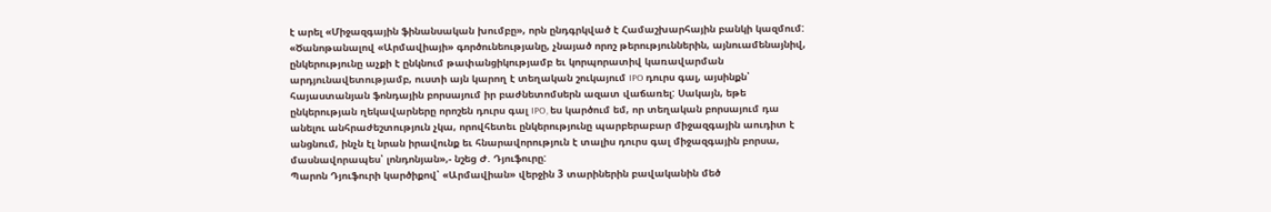է արել «Միջազգային ֆինանսական խումբը», որն ընդգրկված է Համաշխարհային բանկի կազմում: «Ծանոթանալով «Արմավիայի» գործունեությանը, չնայած որոշ թերություններին, այնուամենայնիվ, ընկերությունը աչքի է ընկնում թափանցիկությամբ եւ կորպորատիվ կառավարման արդյունավետությամբ, ուստի այն կարող է տեղական շուկայում IPO դուրս գալ, այսինքն՝ հայաստանյան ֆոնդային բորսայում իր բաժնետոմսերն ազատ վաճառել: Սակայն, եթե ընկերության ղեկավարները որոշեն դուրս գալ IPO, ես կարծում եմ, որ տեղական բորսայում դա անելու անհրաժեշտություն չկա, որովհետեւ ընկերությունը պարբերաբար միջազգային աուդիտ է անցնում, ինչն էլ նրան իրավունք եւ հնարավորություն է տալիս դուրս գալ միջազգային բորսա, մասնավորապես՝ լոնդոնյան»,- նշեց Ժ. Դյուֆուրը:
Պարոն Դյուֆուրի կարծիքով՝ «Արմավիան» վերջին 3 տարիներին բավականին մեծ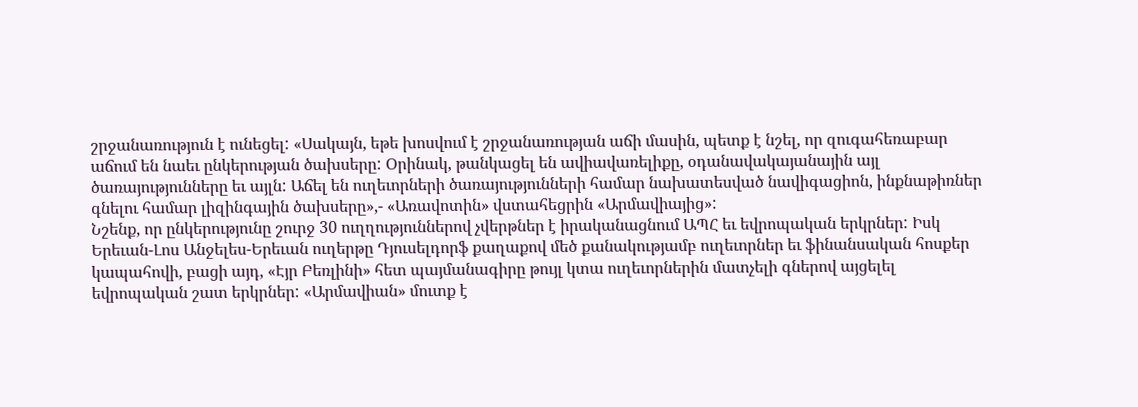շրջանառություն է ունեցել: «Սակայն, եթե խոսվում է շրջանառության աճի մասին, պետք է նշել, որ զուգահեռաբար աճում են նաեւ ընկերության ծախսերը: Օրինակ, թանկացել են ավիավառելիքը, օդանավակայանային այլ ծառայությունները եւ այլն: Աճել են ուղեւորների ծառայությունների համար նախատեսված նավիգացիոն, ինքնաթիռներ գնելու համար լիզինգային ծախսերը»,- «Առավոտին» վստահեցրին «Արմավիայից»:
Նշենք, որ ընկերությունը շուրջ 30 ուղղություններով չվերթներ է իրականացնում ԱՊՀ եւ եվրոպական երկրներ: Իսկ Երեւան-Լոս Անջելես-Երեւան ուղերթը Դյուսելդորֆ քաղաքով մեծ քանակությամբ ուղեւորներ եւ ֆինանսական հոսքեր կապահովի, բացի այդ, «Էյր Բեռլինի» հետ պայմանագիրը թույլ կտա ուղեւորներին մատչելի գներով այցելել եվրոպական շատ երկրներ: «Արմավիան» մուտք է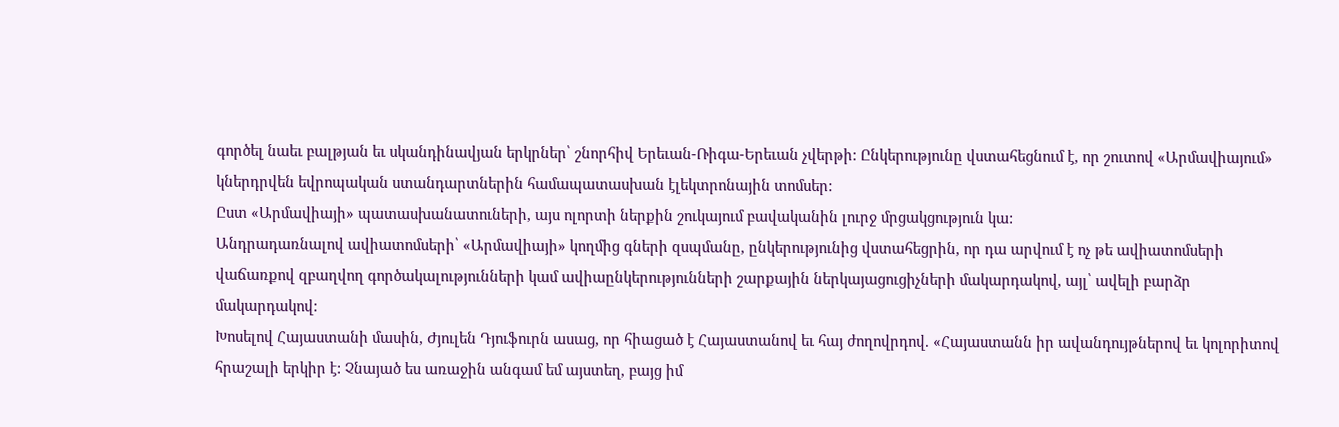գործել նաեւ բալթյան եւ սկանդինավյան երկրներ՝ շնորհիվ Երեւան-Ռիգա-Երեւան չվերթի: Ընկերությունը վստահեցնում է, որ շուտով «Արմավիայում» կներդրվեն եվրոպական ստանդարտներին համապատասխան էլեկտրոնային տոմսեր:
Ըստ «Արմավիայի» պատասխանատուների, այս ոլորտի ներքին շուկայում բավականին լուրջ մրցակցություն կա:
Անդրադառնալով ավիատոմսերի՝ «Արմավիայի» կողմից գների զսպմանը, ընկերությունից վստահեցրին, որ դա արվում է ոչ թե ավիատոմսերի վաճառքով զբաղվող գործակալությունների կամ ավիաընկերությունների շարքային ներկայացուցիչների մակարդակով, այլ՝ ավելի բարձր մակարդակով:
Խոսելով Հայաստանի մասին, Ժյուլեն Դյուֆուրն ասաց, որ հիացած է Հայաստանով եւ հայ ժողովրդով. «Հայաստանն իր ավանդույթներով եւ կոլորիտով հրաշալի երկիր է: Չնայած ես առաջին անգամ եմ այստեղ, բայց իմ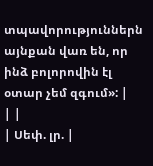տպավորություններն այնքան վառ են, որ ինձ բոլորովին էլ օտար չեմ զգում»: |
| |
| Սեփ. լր. |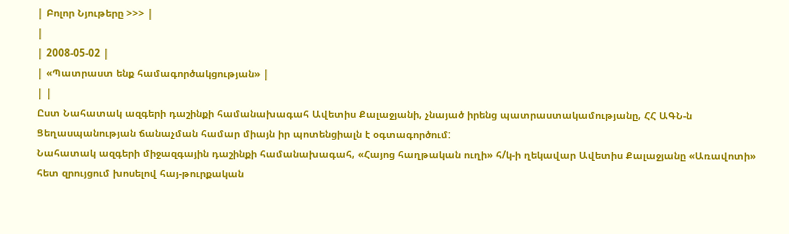| Բոլոր Նյութերը >>> |
|
| 2008-05-02 |
| «Պատրաստ ենք համագործակցության» |
| |
Ըստ Նահատակ ազգերի դաշինքի համանախագահ Ավետիս Քալաջյանի, չնայած իրենց պատրաստակամությանը, ՀՀ ԱԳՆ-ն Ցեղասպանության ճանաչման համար միայն իր պոտենցիալն է օգտագործում:
Նահատակ ազգերի միջազգային դաշինքի համանախագահ, «Հայոց հաղթական ուղի» հ/կ-ի ղեկավար Ավետիս Քալաջյանը «Առավոտի» հետ զրույցում խոսելով հայ-թուրքական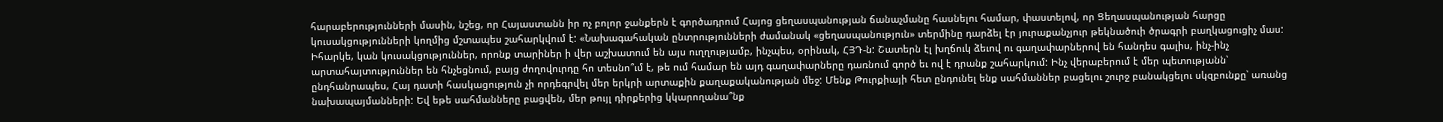հարաբերությունների մասին, նշեց, որ Հայաստանն իր ոչ բոլոր ջանքերն է գործադրում Հայոց ցեղասպանության ճանաչմանը հասնելու համար, փաստելով, որ Ցեղասպանության հարցը կուսակցությունների կողմից մշտապես շահարկվում է: «Նախագահական ընտրությունների ժամանակ «ցեղասպանություն» տերմինը դարձել էր յուրաքանչյուր թեկնածուի ծրագրի բաղկացուցիչ մաս: Իհարկե, կան կուսակցություններ, որոնք տարիներ ի վեր աշխատում են այս ուղղությամբ, ինչպես, օրինակ, ՀՅԴ-ն: Շատերն էլ խղճուկ ձեւով ու գաղափարներով են հանդես գալիս, ինչ-ինչ արտահայտություններ են հնչեցնում, բայց ժողովուրդը հո տեսնո՞ւմ է, թե ում համար են այդ գաղափարները դառնում գործ եւ ով է դրանք շահարկում: Ինչ վերաբերում է մեր պետությանն՝ ընդհանրապես, Հայ դատի հասկացություն չի որդեգրվել մեր երկրի արտաքին քաղաքականության մեջ: Մենք Թուրքիայի հետ ընդունել ենք սահմաններ բացելու շուրջ բանակցելու սկզբունքը՝ առանց նախապայմանների: Եվ եթե սահմանները բացվեն, մեր թույլ դիրքերից կկարողանա՞նք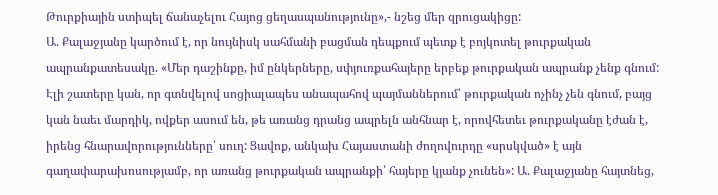Թուրքիային ստիպել ճանաչելու Հայոց ցեղասպանությունը»,- նշեց մեր զրուցակիցը:
Ա. Քալաջյանը կարծում է, որ նույնիսկ սահմանի բացման դեպքում պետք է բոյկոտել թուրքական ապրանքատեսակը. «Մեր դաշինքը, իմ ընկերները, սփյուռքահայերը երբեք թուրքական ապրանք չենք գնում: Էլի շատերը կան, որ գտնվելով սոցիալապես անապահով պայմաններում՝ թուրքական ոչինչ չեն գնում, բայց կան նաեւ մարդիկ, ովքեր ասում են, թե առանց դրանց ապրելն անհնար է, որովհետեւ թուրքականը էժան է, իրենց հնարավորությունները՝ սուղ: Ցավոք, անկախ Հայաստանի ժողովուրդը «սրսկված» է այն գաղափարախոսությամբ, որ առանց թուրքական ապրանքի՝ հայերը կյանք չունեն»: Ա. Քալաջյանը հայտնեց,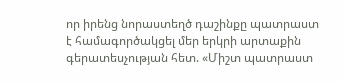որ իրենց նորաստեղծ դաշինքը պատրաստ է համագործակցել մեր երկրի արտաքին գերատեսչության հետ. «Միշտ պատրաստ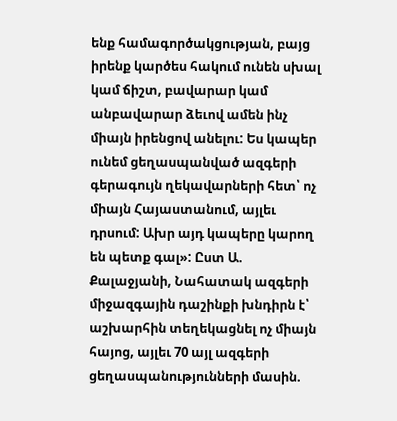ենք համագործակցության, բայց իրենք կարծես հակում ունեն սխալ կամ ճիշտ, բավարար կամ անբավարար ձեւով ամեն ինչ միայն իրենցով անելու: Ես կապեր ունեմ ցեղասպանված ազգերի գերագույն ղեկավարների հետ՝ ոչ միայն Հայաստանում, այլեւ դրսում: Ախր այդ կապերը կարող են պետք գալ»: Ըստ Ա. Քալաջյանի, Նահատակ ազգերի միջազգային դաշինքի խնդիրն է՝ աշխարհին տեղեկացնել ոչ միայն հայոց, այլեւ 70 այլ ազգերի ցեղասպանությունների մասին.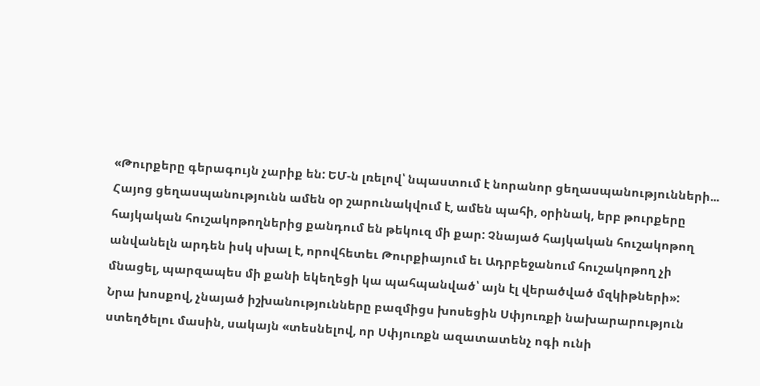«Թուրքերը գերագույն չարիք են: ԵՄ-ն լռելով՝ նպաստում է նորանոր ցեղասպանությունների... Հայոց ցեղասպանությունն ամեն օր շարունակվում է, ամեն պահի, օրինակ, երբ թուրքերը հայկական հուշակոթողներից քանդում են թեկուզ մի քար: Չնայած հայկական հուշակոթող անվանելն արդեն իսկ սխալ է, որովհետեւ Թուրքիայում եւ Ադրբեջանում հուշակոթող չի մնացել, պարզապես մի քանի եկեղեցի կա պահպանված՝ այն էլ վերածված մզկիթների»:
Նրա խոսքով, չնայած իշխանությունները բազմիցս խոսեցին Սփյուռքի նախարարություն ստեղծելու մասին, սակայն «տեսնելով, որ Սփյուռքն ազատատենչ ոգի ունի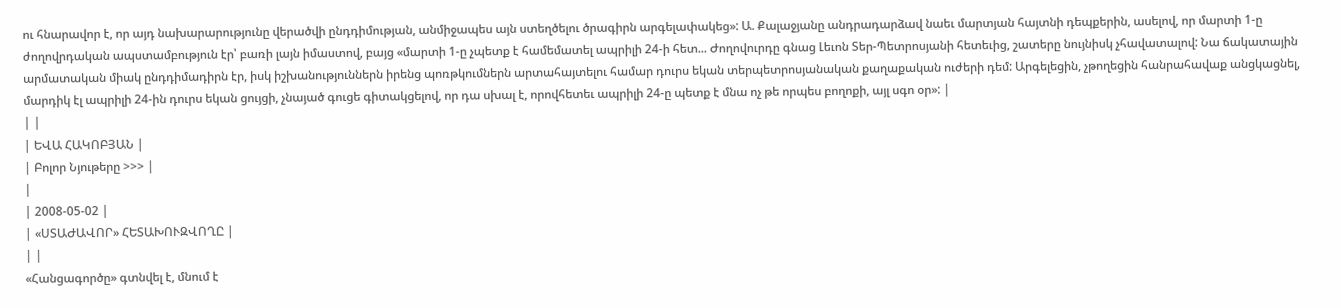ու հնարավոր է, որ այդ նախարարությունը վերածվի ընդդիմության, անմիջապես այն ստեղծելու ծրագիրն արգելափակեց»: Ա. Քալաջյանը անդրադարձավ նաեւ մարտյան հայտնի դեպքերին, ասելով, որ մարտի 1-ը ժողովրդական ապստամբություն էր՝ բառի լայն իմաստով, բայց «մարտի 1-ը չպետք է համեմատել ապրիլի 24-ի հետ... Ժողովուրդը գնաց Լեւոն Տեր-Պետրոսյանի հետեւից, շատերը նույնիսկ չհավատալով: Նա ճակատային արմատական միակ ընդդիմադիրն էր, իսկ իշխանություններն իրենց պոռթկումներն արտահայտելու համար դուրս եկան տերպետրոսյանական քաղաքական ուժերի դեմ: Արգելեցին, չթողեցին հանրահավաք անցկացնել, մարդիկ էլ ապրիլի 24-ին դուրս եկան ցույցի, չնայած գուցե գիտակցելով, որ դա սխալ է, որովհետեւ ապրիլի 24-ը պետք է մնա ոչ թե որպես բողոքի, այլ սգո օր»: |
| |
| ԵՎԱ ՀԱԿՈԲՅԱՆ |
| Բոլոր Նյութերը >>> |
|
| 2008-05-02 |
| «ՍՏԱԺԱՎՈՐ» ՀԵՏԱԽՈՒԶՎՈՂԸ |
| |
«Հանցագործը» գտնվել է, մնում է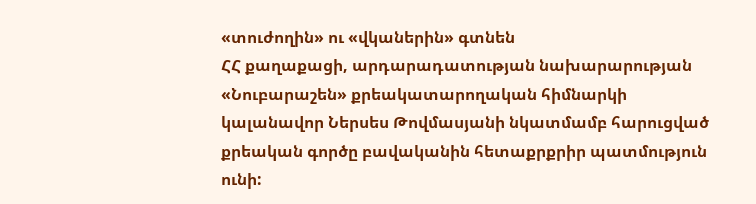«տուժողին» ու «վկաներին» գտնեն
ՀՀ քաղաքացի, արդարադատության նախարարության «Նուբարաշեն» քրեակատարողական հիմնարկի կալանավոր Ներսես Թովմասյանի նկատմամբ հարուցված քրեական գործը բավականին հետաքրքրիր պատմություն ունի: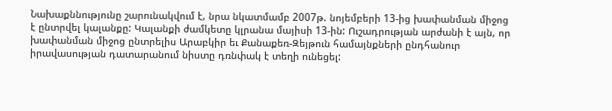Նախաքննությունը շարունակվում է, նրա նկատմամբ 2007թ. նոյեմբերի 13-ից խափանման միջոց է ընտրվել կալանքը: Կալանքի ժամկետը կլրանա մայիսի 13-ին: Ուշադրության արժանի է այն, որ խափանման միջոց ընտրելիս Արաբկիր եւ Քանաքեռ-Զեյթուն համայնքների ընդհանուր իրավասության դատարանում նիստը դռնփակ է տեղի ունեցել: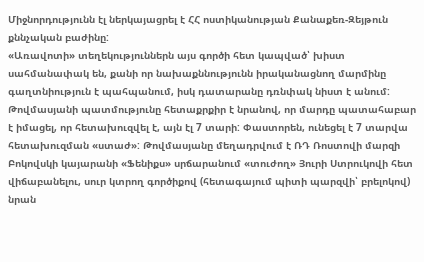Միջնորդությունն էլ ներկայացրել է ՀՀ ոստիկանության Քանաքեռ-Զեյթուն քննչական բաժինը:
«Առավոտի» տեղեկություններն այս գործի հետ կապված՝ խիստ սահմանափակ են, քանի որ նախաքննությունն իրականացնող մարմինը գաղտնիություն է պահպանում, իսկ դատարանը դռնփակ նիստ է անում: Թովմասյանի պատմությունը հետաքրքիր է նրանով, որ մարդը պատահաբար է իմացել, որ հետախուզվել է, այն էլ 7 տարի: Փաստորեն, ունեցել է 7 տարվա հետախուզման «ստաժ»: Թովմասյանը մեղադրվում է ՌԴ Ռոստովի մարզի Բոկովսկի կայարանի «Ֆենիքս» սրճարանում «տուժող» Յուրի Ստրուկովի հետ վիճաբանելու, սուր կտրող գործիքով (հետագայում պիտի պարզվի՝ բրելոկով) նրան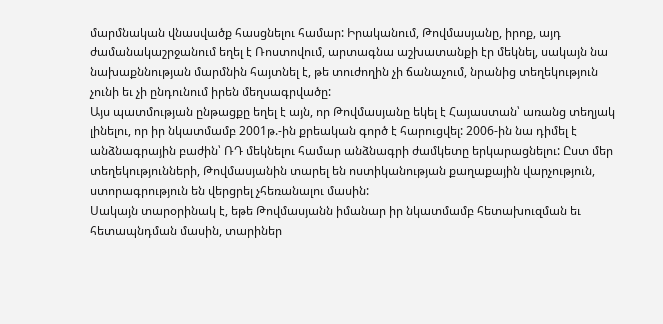մարմնական վնասվածք հասցնելու համար: Իրականում, Թովմասյանը, իրոք, այդ ժամանակաշրջանում եղել է Ռոստովում, արտագնա աշխատանքի էր մեկնել, սակայն նա նախաքննության մարմնին հայտնել է, թե տուժողին չի ճանաչում, նրանից տեղեկություն չունի եւ չի ընդունում իրեն մեղսագրվածը:
Այս պատմության ընթացքը եղել է այն, որ Թովմասյանը եկել է Հայաստան՝ առանց տեղյակ լինելու, որ իր նկատմամբ 2001թ.-ին քրեական գործ է հարուցվել: 2006-ին նա դիմել է անձնագրային բաժին՝ ՌԴ մեկնելու համար անձնագրի ժամկետը երկարացնելու: Ըստ մեր տեղեկությունների, Թովմասյանին տարել են ոստիկանության քաղաքային վարչություն, ստորագրություն են վերցրել չհեռանալու մասին:
Սակայն տարօրինակ է, եթե Թովմասյանն իմանար իր նկատմամբ հետախուզման եւ հետապնդման մասին, տարիներ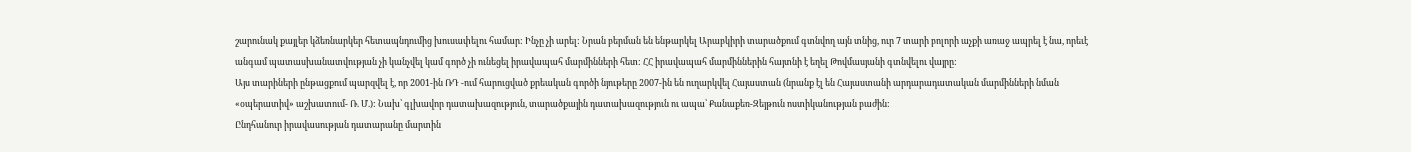շարունակ քայլեր կձեռնարկեր հետապնդումից խուսափելու համար: Ինչը չի արել: Նրան բերման են ենթարկել Արաբկիրի տարածքում գտնվող այն տնից, ուր 7 տարի բոլորի աչքի առաջ ապրել է նա, որեւէ անգամ պատասխանատվության չի կանչվել կամ գործ չի ունեցել իրավապահ մարմինների հետ: ՀՀ իրավապահ մարմիններին հայտնի է եղել Թովմասյանի գտնվելու վայրը:
Այս տարիների ընթացքում պարզվել է, որ 2001-ին ՌԴ -ում հարուցված քրեական գործի նյութերը 2007-ին են ուղարկվել Հայաստան (նրանք էլ են Հայաստանի արդարադատական մարմինների նման «օպերատիվ» աշխատում- Ռ. Մ.): Նախ՝ գլխավոր դատախազություն, տարածքային դատախազություն ու ապա՝ Քանաքեռ-Զեյթուն ոստիկանության բաժին:
Ընդհանուր իրավասության դատարանը մարտին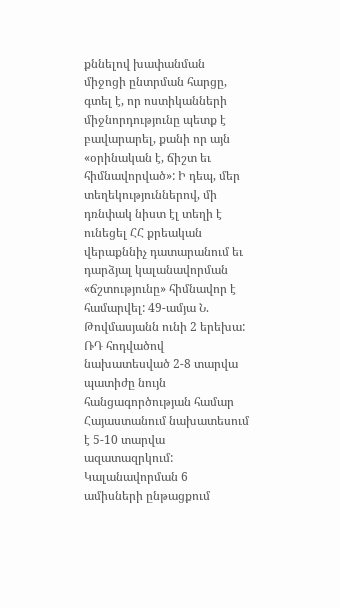քննելով խափանման միջոցի ընտրման հարցը, գտել է, որ ոստիկանների միջնորդությունը պետք է բավարարել, քանի որ այն «օրինական է, ճիշտ եւ հիմնավորված»: Ի դեպ, մեր տեղեկություններով, մի դռնփակ նիստ էլ տեղի է ունեցել ՀՀ քրեական վերաքննիչ դատարանում եւ դարձյալ կալանավորման «ճշտությունը» հիմնավոր է համարվել: 49-ամյա Ն. Թովմասյանն ունի 2 երեխա:
ՌԴ հոդվածով նախատեսված 2-8 տարվա պատիժը նույն հանցագործության համար Հայաստանում նախատեսում է 5-10 տարվա ազատազրկում:
Կալանավորման 6 ամիսների ընթացքում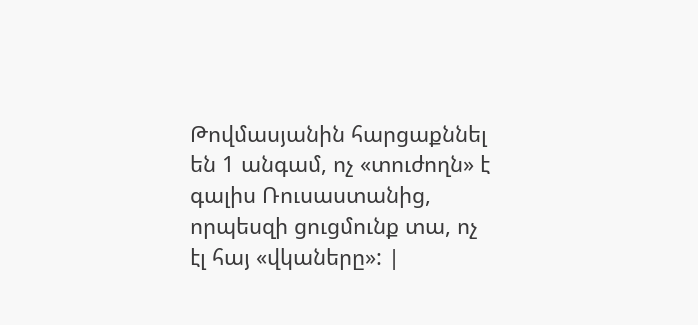Թովմասյանին հարցաքննել են 1 անգամ, ոչ «տուժողն» է գալիս Ռուսաստանից, որպեսզի ցուցմունք տա, ոչ էլ հայ «վկաները»: |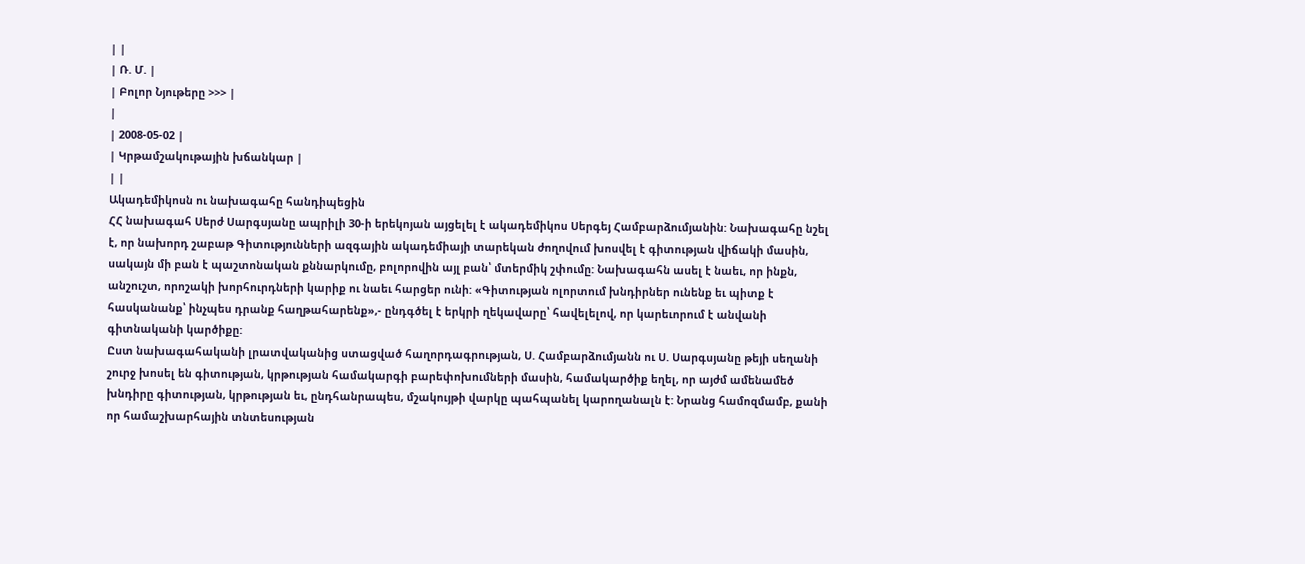| |
| Ռ. Մ. |
| Բոլոր Նյութերը >>> |
|
| 2008-05-02 |
| Կրթամշակութային խճանկար |
| |
Ակադեմիկոսն ու նախագահը հանդիպեցին
ՀՀ նախագահ Սերժ Սարգսյանը ապրիլի 30-ի երեկոյան այցելել է ակադեմիկոս Սերգեյ Համբարձումյանին: Նախագահը նշել է, որ նախորդ շաբաթ Գիտությունների ազգային ակադեմիայի տարեկան ժողովում խոսվել է գիտության վիճակի մասին, սակայն մի բան է պաշտոնական քննարկումը, բոլորովին այլ բան՝ մտերմիկ շփումը: Նախագահն ասել է նաեւ, որ ինքն, անշուշտ, որոշակի խորհուրդների կարիք ու նաեւ հարցեր ունի: «Գիտության ոլորտում խնդիրներ ունենք եւ պիտք է հասկանանք՝ ինչպես դրանք հաղթահարենք»,- ընդգծել է երկրի ղեկավարը՝ հավելելով, որ կարեւորում է անվանի գիտնականի կարծիքը:
Ըստ նախագահականի լրատվականից ստացված հաղորդագրության, Ս. Համբարձումյանն ու Ս. Սարգսյանը թեյի սեղանի շուրջ խոսել են գիտության, կրթության համակարգի բարեփոխումների մասին, համակարծիք եղել, որ այժմ ամենամեծ խնդիրը գիտության, կրթության եւ, ընդհանրապես, մշակույթի վարկը պահպանել կարողանալն է: Նրանց համոզմամբ, քանի որ համաշխարհային տնտեսության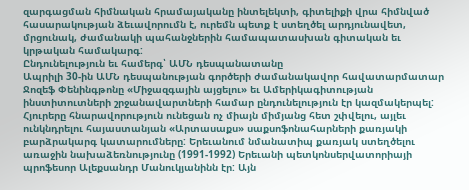զարգացման հիմնական հրամայականը ինտելեկտի, գիտելիքի վրա հիմնված հասարակության ձեւավորումն է, ուրեմն պետք է ստեղծել արդյունավետ, մրցունակ, ժամանակի պահանջներին համապատասխան գիտական եւ կրթական համակարգ:
Ընդունելություն եւ համերգ՝ ԱՄՆ դեսպանատանը
Ապրիլի 30-ին ԱՄՆ դեսպանության գործերի ժամանակավոր հավատարմատար Ջոզեֆ Փենինգթոնը «Միջազգային այցելու» եւ Ամերիկագիտության ինստիտուտների շրջանավարտների համար ընդունելություն էր կազմակերպել: Հյուրերը հնարավորություն ունեցան ոչ միայն միմյանց հետ շփվելու, այլեւ ունկնդրելու հայաստանյան «Արտասաքս» սաքսոֆոնահարների քառյակի բարձրակարգ կատարումները: Երեւանում նմանատիպ քառյակ ստեղծելու առաջին նախաձեռնությունը (1991-1992) Երեւանի պետկոնսերվատորիայի պրոֆեսոր Ալեքսանդր Մանուկյանինն էր: Այն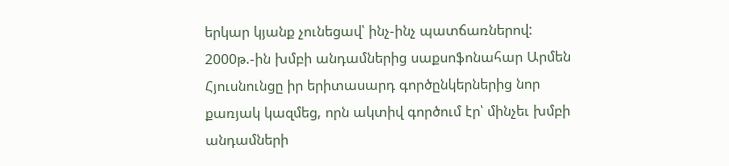երկար կյանք չունեցավ՝ ինչ-ինչ պատճառներով: 2000թ.-ին խմբի անդամներից սաքսոֆոնահար Արմեն Հյուսնունցը իր երիտասարդ գործընկերներից նոր քառյակ կազմեց, որն ակտիվ գործում էր՝ մինչեւ խմբի անդամների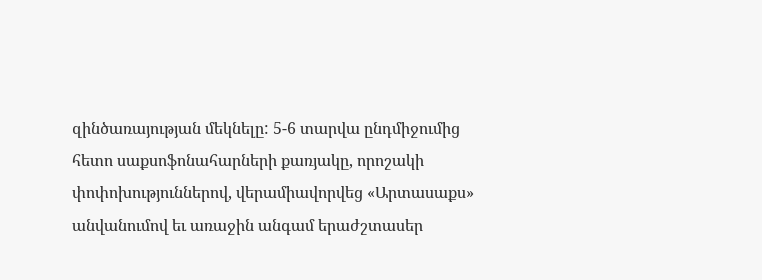զինծառայության մեկնելը: 5-6 տարվա ընդմիջումից հետո սաքսոֆոնահարների քառյակը, որոշակի փոփոխություններով, վերամիավորվեց «Արտասաքս» անվանումով եւ առաջին անգամ երաժշտասեր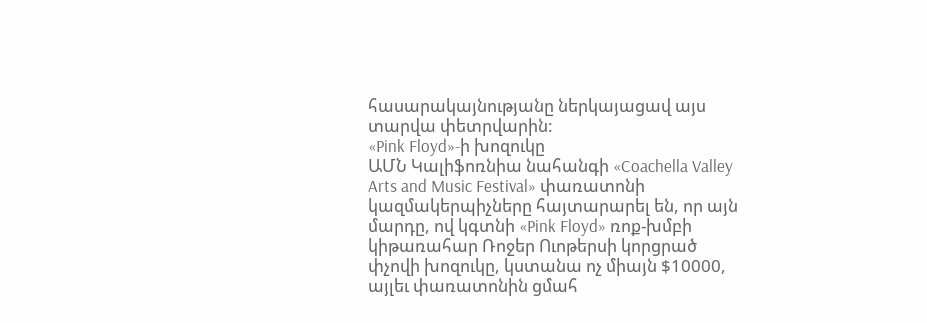հասարակայնությանը ներկայացավ այս տարվա փետրվարին:
«Pink Floyd»-ի խոզուկը
ԱՄՆ Կալիֆոռնիա նահանգի «Coachella Valley Arts and Music Festival» փառատոնի կազմակերպիչները հայտարարել են, որ այն մարդը, ով կգտնի «Pink Floyd» ռոք-խմբի կիթառահար Ռոջեր Ուոթերսի կորցրած փչովի խոզուկը, կստանա ոչ միայն $10000, այլեւ փառատոնին ցմահ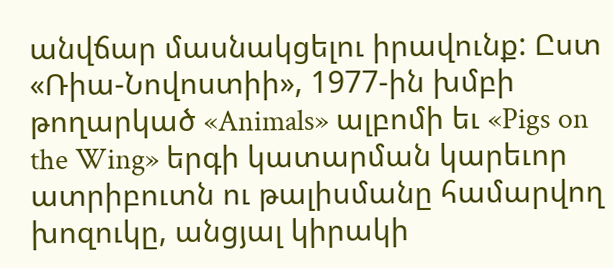անվճար մասնակցելու իրավունք: Ըստ «Ռիա-Նովոստիի», 1977-ին խմբի թողարկած «Animals» ալբոմի եւ «Pigs on the Wing» երգի կատարման կարեւոր ատրիբուտն ու թալիսմանը համարվող խոզուկը, անցյալ կիրակի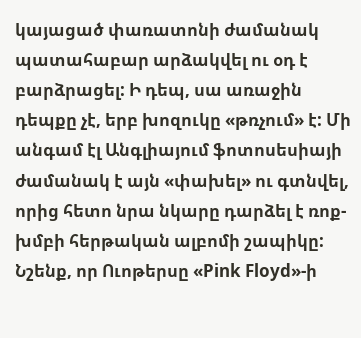կայացած փառատոնի ժամանակ պատահաբար արձակվել ու օդ է բարձրացել: Ի դեպ, սա առաջին դեպքը չէ, երբ խոզուկը «թռչում» է: Մի անգամ էլ Անգլիայում ֆոտոսեսիայի ժամանակ է այն «փախել» ու գտնվել, որից հետո նրա նկարը դարձել է ռոք-խմբի հերթական ալբոմի շապիկը:
Նշենք, որ Ուոթերսը «Pink Floyd»-ի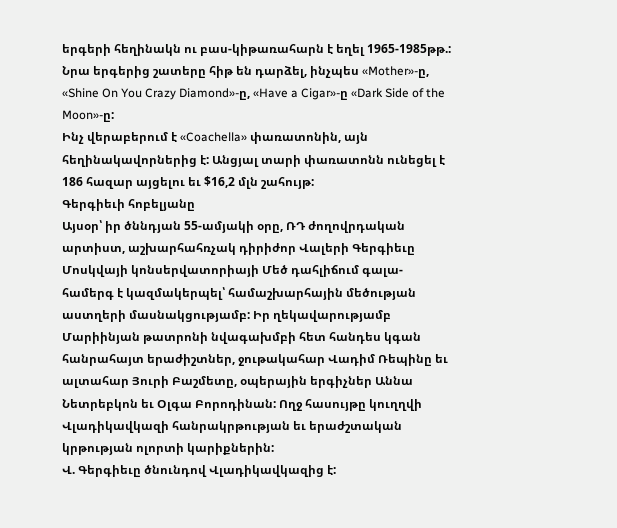երգերի հեղինակն ու բաս-կիթառահարն է եղել 1965-1985թթ.: Նրա երգերից շատերը հիթ են դարձել, ինչպես «Mother»-ը, «Shine On You Crazy Diamond»-ը, «Have a Cigar»-ը «Dark Side of the Moon»-ը:
Ինչ վերաբերում է «Coachella» փառատոնին, այն հեղինակավորներից է: Անցյալ տարի փառատոնն ունեցել է 186 հազար այցելու եւ $16,2 մլն շահույթ:
Գերգիեւի հոբելյանը
Այսօր՝ իր ծննդյան 55-ամյակի օրը, ՌԴ ժողովրդական արտիստ, աշխարհահռչակ դիրիժոր Վալերի Գերգիեւը Մոսկվայի կոնսերվատորիայի Մեծ դահլիճում գալա-համերգ է կազմակերպել՝ համաշխարհային մեծության աստղերի մասնակցությամբ: Իր ղեկավարությամբ Մարիինյան թատրոնի նվագախմբի հետ հանդես կգան հանրահայտ երաժիշտներ, ջութակահար Վադիմ Ռեպինը եւ ալտահար Յուրի Բաշմետը, օպերային երգիչներ Աննա Նետրեբկոն եւ Օլգա Բորոդինան: Ողջ հասույթը կուղղվի Վլադիկավկազի հանրակրթության եւ երաժշտական կրթության ոլորտի կարիքներին:
Վ. Գերգիեւը ծնունդով Վլադիկավկազից է: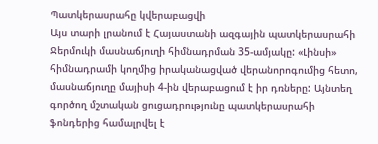Պատկերասրահը կվերաբացվի
Այս տարի լրանում է Հայաստանի ազգային պատկերասրահի Ջերմուկի մասնաճյուղի հիմնադրման 35-ամյակը: «Լինսի» հիմնադրամի կողմից իրականացված վերանորոգումից հետո, մասնաճյուղը մայիսի 4-ին վերաբացում է իր դռները: Այնտեղ գործող մշտական ցուցադրությունը պատկերասրահի ֆոնդերից համալրվել է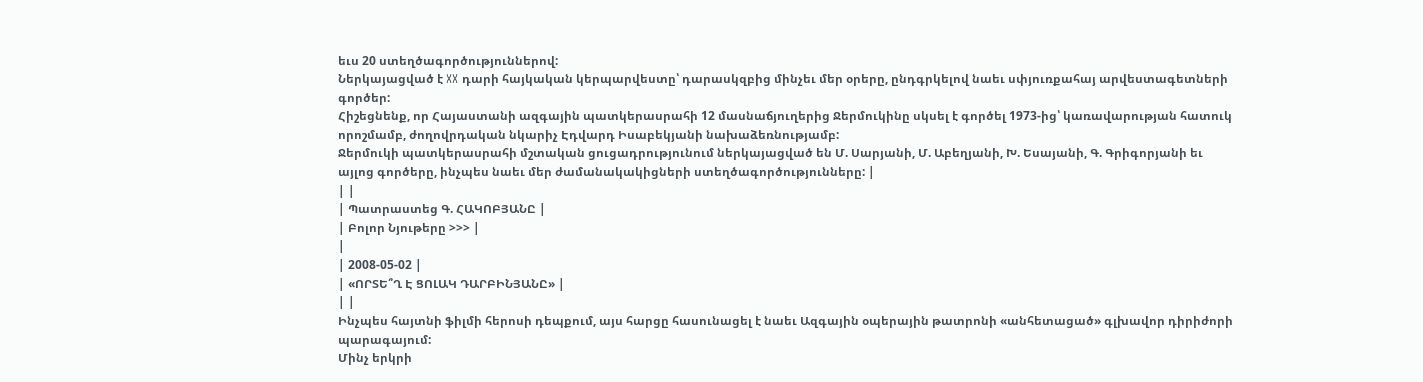եւս 20 ստեղծագործություններով:
Ներկայացված է XX դարի հայկական կերպարվեստը՝ դարասկզբից մինչեւ մեր օրերը, ընդգրկելով նաեւ սփյուռքահայ արվեստագետների գործեր:
Հիշեցնենք, որ Հայաստանի ազգային պատկերասրահի 12 մասնաճյուղերից Ջերմուկինը սկսել է գործել 1973-ից՝ կառավարության հատուկ որոշմամբ, ժողովրդական նկարիչ Էդվարդ Իսաբեկյանի նախաձեռնությամբ:
Ջերմուկի պատկերասրահի մշտական ցուցադրությունում ներկայացված են Մ. Սարյանի, Մ. Աբեղյանի, Խ. Եսայանի, Գ. Գրիգորյանի եւ այլոց գործերը, ինչպես նաեւ մեր ժամանակակիցների ստեղծագործությունները: |
| |
| Պատրաստեց Գ. ՀԱԿՈԲՅԱՆԸ |
| Բոլոր Նյութերը >>> |
|
| 2008-05-02 |
| «ՈՐՏԵ՞Ղ Է ՑՈԼԱԿ ԴԱՐԲԻՆՅԱՆԸ» |
| |
Ինչպես հայտնի ֆիլմի հերոսի դեպքում, այս հարցը հասունացել է նաեւ Ազգային օպերային թատրոնի «անհետացած» գլխավոր դիրիժորի պարագայում:
Մինչ երկրի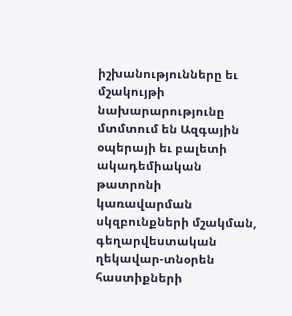իշխանությունները եւ մշակույթի նախարարությունը մտմտում են Ազգային օպերայի եւ բալետի ակադեմիական թատրոնի կառավարման սկզբունքների մշակման, գեղարվեստական ղեկավար-տնօրեն հաստիքների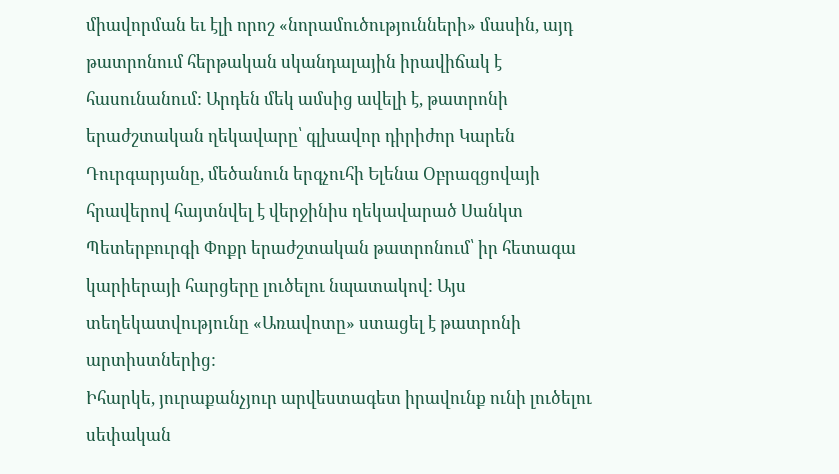միավորման եւ էլի որոշ «նորամուծությունների» մասին, այդ թատրոնում հերթական սկանդալային իրավիճակ է հասունանում: Արդեն մեկ ամսից ավելի է, թատրոնի երաժշտական ղեկավարը՝ գլխավոր դիրիժոր Կարեն Դուրգարյանը, մեծանուն երգչուհի Ելենա Օբրազցովայի հրավերով հայտնվել է վերջինիս ղեկավարած Սանկտ Պետերբուրգի Փոքր երաժշտական թատրոնում՝ իր հետագա կարիերայի հարցերը լուծելու նպատակով: Այս տեղեկատվությունը «Առավոտը» ստացել է թատրոնի արտիստներից:
Իհարկե, յուրաքանչյուր արվեստագետ իրավունք ունի լուծելու սեփական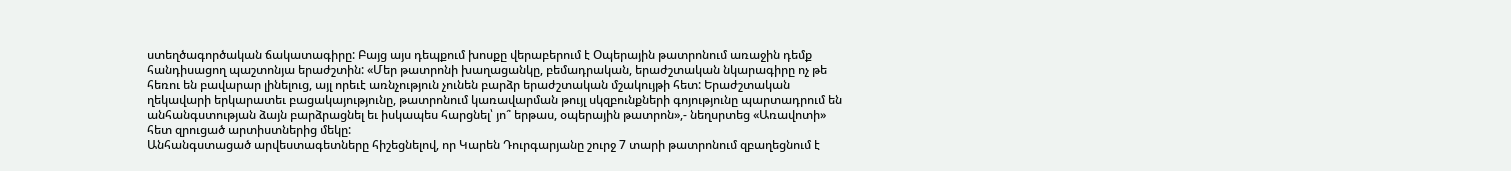ստեղծագործական ճակատագիրը: Բայց այս դեպքում խոսքը վերաբերում է Օպերային թատրոնում առաջին դեմք հանդիսացող պաշտոնյա երաժշտին: «Մեր թատրոնի խաղացանկը, բեմադրական, երաժշտական նկարագիրը ոչ թե հեռու են բավարար լինելուց, այլ որեւէ առնչություն չունեն բարձր երաժշտական մշակույթի հետ: Երաժշտական ղեկավարի երկարատեւ բացակայությունը, թատրոնում կառավարման թույլ սկզբունքների գոյությունը պարտադրում են անհանգստության ձայն բարձրացնել եւ իսկապես հարցնել՝ յո՞ երթաս, օպերային թատրոն»,- նեղսրտեց «Առավոտի» հետ զրուցած արտիստներից մեկը:
Անհանգստացած արվեստագետները հիշեցնելով, որ Կարեն Դուրգարյանը շուրջ 7 տարի թատրոնում զբաղեցնում է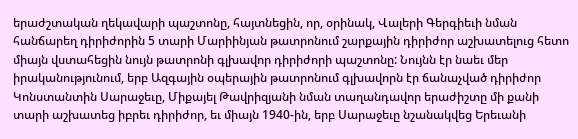երաժշտական ղեկավարի պաշտոնը, հայտնեցին, որ, օրինակ, Վալերի Գերգիեւի նման հանճարեղ դիրիժորին 5 տարի Մարիինյան թատրոնում շարքային դիրիժոր աշխատելուց հետո միայն վստահեցին նույն թատրոնի գլխավոր դիրիժորի պաշտոնը: Նույնն էր նաեւ մեր իրականությունում, երբ Ազգային օպերային թատրոնում գլխավորն էր ճանաչված դիրիժոր Կոնստանտին Սարաջեւը, Միքայել Թավրիզյանի նման տաղանդավոր երաժիշտը մի քանի տարի աշխատեց իբրեւ դիրիժոր, եւ միայն 1940-ին, երբ Սարաջեւը նշանակվեց Երեւանի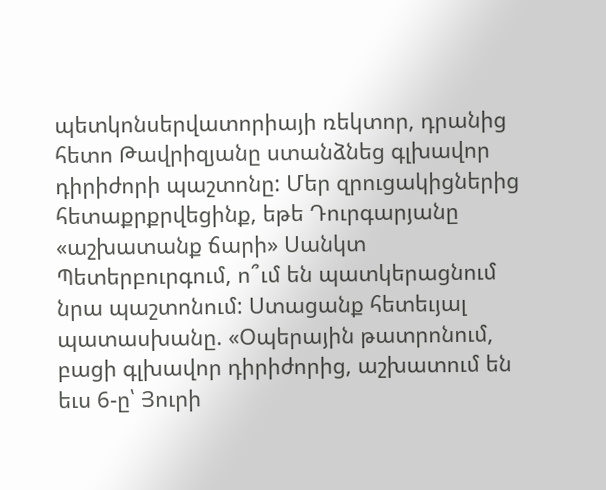պետկոնսերվատորիայի ռեկտոր, դրանից հետո Թավրիզյանը ստանձնեց գլխավոր դիրիժորի պաշտոնը: Մեր զրուցակիցներից հետաքրքրվեցինք, եթե Դուրգարյանը «աշխատանք ճարի» Սանկտ Պետերբուրգում, ո՞ւմ են պատկերացնում նրա պաշտոնում: Ստացանք հետեւյալ պատասխանը. «Օպերային թատրոնում, բացի գլխավոր դիրիժորից, աշխատում են եւս 6-ը՝ Յուրի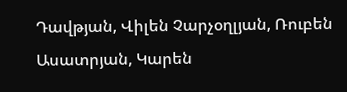Դավթյան, Վիլեն Չարչօղլյան, Ռուբեն Ասատրյան, Կարեն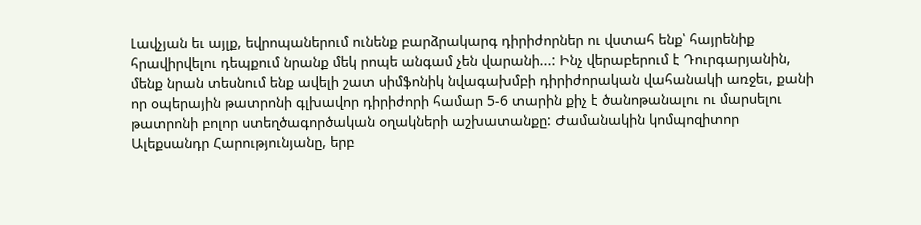Լավչյան եւ այլք, եվրոպաներում ունենք բարձրակարգ դիրիժորներ ու վստահ ենք՝ հայրենիք հրավիրվելու դեպքում նրանք մեկ րոպե անգամ չեն վարանի...: Ինչ վերաբերում է Դուրգարյանին, մենք նրան տեսնում ենք ավելի շատ սիմֆոնիկ նվագախմբի դիրիժորական վահանակի առջեւ, քանի որ օպերային թատրոնի գլխավոր դիրիժորի համար 5-6 տարին քիչ է ծանոթանալու ու մարսելու թատրոնի բոլոր ստեղծագործական օղակների աշխատանքը: Ժամանակին կոմպոզիտոր Ալեքսանդր Հարությունյանը, երբ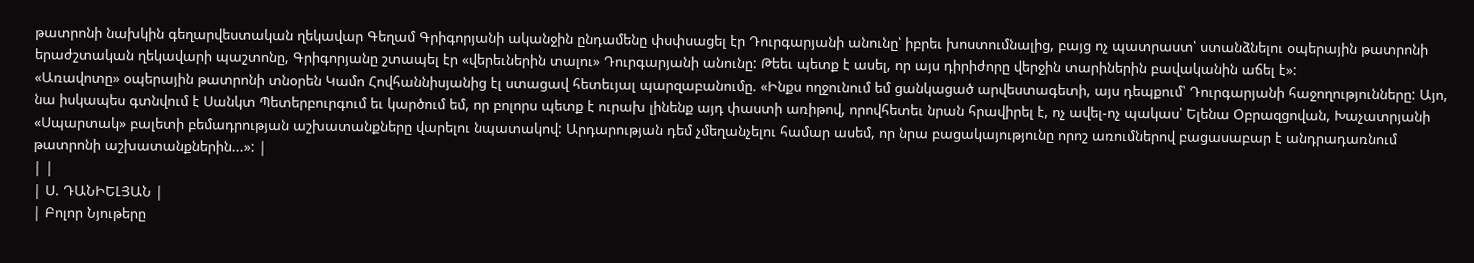թատրոնի նախկին գեղարվեստական ղեկավար Գեղամ Գրիգորյանի ականջին ընդամենը փսփսացել էր Դուրգարյանի անունը՝ իբրեւ խոստումնալից, բայց ոչ պատրաստ՝ ստանձնելու օպերային թատրոնի երաժշտական ղեկավարի պաշտոնը, Գրիգորյանը շտապել էր «վերեւներին տալու» Դուրգարյանի անունը: Թեեւ պետք է ասել, որ այս դիրիժորը վերջին տարիներին բավականին աճել է»:
«Առավոտը» օպերային թատրոնի տնօրեն Կամո Հովհաննիսյանից էլ ստացավ հետեւյալ պարզաբանումը. «Ինքս ողջունում եմ ցանկացած արվեստագետի, այս դեպքում՝ Դուրգարյանի հաջողությունները: Այո, նա իսկապես գտնվում է Սանկտ Պետերբուրգում եւ կարծում եմ, որ բոլորս պետք է ուրախ լինենք այդ փաստի առիթով, որովհետեւ նրան հրավիրել է, ոչ ավել-ոչ պակաս՝ Ելենա Օբրազցովան, Խաչատրյանի «Սպարտակ» բալետի բեմադրության աշխատանքները վարելու նպատակով: Արդարության դեմ չմեղանչելու համար ասեմ, որ նրա բացակայությունը որոշ առումներով բացասաբար է անդրադառնում թատրոնի աշխատանքներին...»: |
| |
| Ս. ԴԱՆԻԵԼՅԱՆ |
| Բոլոր Նյութերը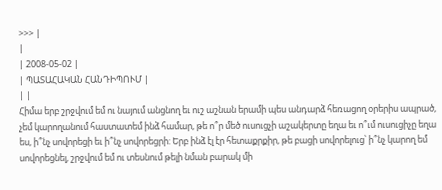>>> |
|
| 2008-05-02 |
| ՊԱՏԱՀԱԿԱՆ ՀԱՆԴԻՊՈՒՄ |
| |
Հիմա երբ շրջվում եմ ու նայում անցնող եւ ուշ աշնան երամի պես անդարձ հեռացող օրերիս ապրած, չեմ կարողանում հաստատեմ ինձ համար, թե ո՞ր մեծ ուսուցչի աշակերտը եղա եւ ո՞ւմ ուսուցիչը եղա ես, ի՞նչ սովորեցի եւ ի՞նչ սովորեցրի: Երբ ինձ էլ էր հետաքրքիր, թե բացի սովորելուց՝ ի՞նչ կարող եմ սովորեցնել, շրջվում եմ ու տեսնում թելի նման բարակ մի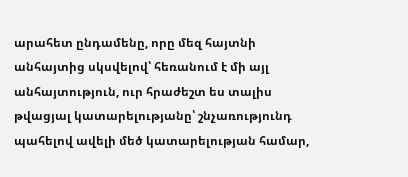արահետ ընդամենը, որը մեզ հայտնի անհայտից սկսվելով՝ հեռանում է մի այլ անհայտություն, ուր հրաժեշտ ես տալիս թվացյալ կատարելությանը՝ շնչառությունդ պահելով ավելի մեծ կատարելության համար,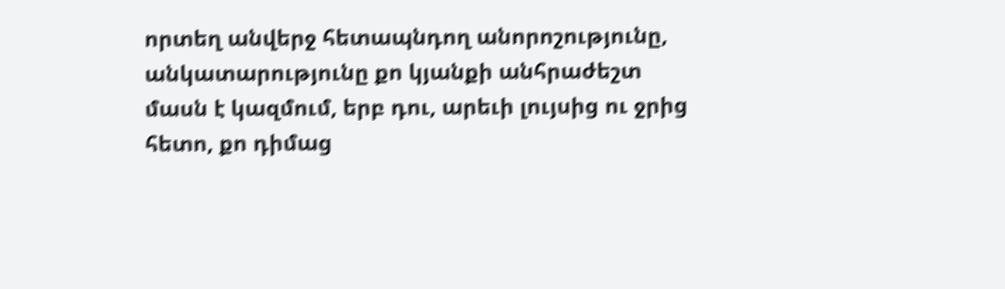որտեղ անվերջ հետապնդող անորոշությունը, անկատարությունը քո կյանքի անհրաժեշտ մասն է կազմում, երբ դու, արեւի լույսից ու ջրից հետո, քո դիմաց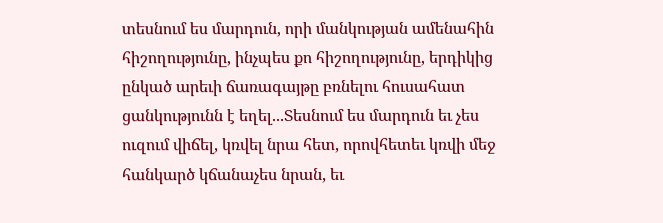տեսնում ես մարդուն, որի մանկության ամենահին հիշողությունը, ինչպես քո հիշողությունը, երդիկից ընկած արեւի ճառագայթը բռնելու հուսահատ ցանկությունն է եղել...Տեսնում ես մարդուն եւ չես ուզում վիճել, կռվել նրա հետ, որովհետեւ կռվի մեջ հանկարծ կճանաչես նրան, եւ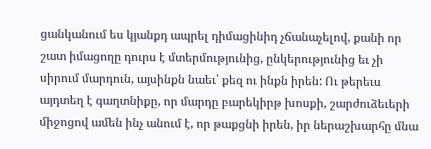ցանկանում ես կյանքդ ապրել դիմացինիդ չճանաչելով, քանի որ շատ իմացողը դուրս է մտերմությունից, ընկերությունից եւ չի սիրում մարդուն, այսինքն նաեւ՝ քեզ ու ինքն իրեն: Ու թերեւս այդտեղ է գաղտնիքը, որ մարդը բարեկիրթ խոսքի, շարժուձեւերի միջոցով ամեն ինչ անում է, որ թաքցնի իրեն, իր ներաշխարհը մնա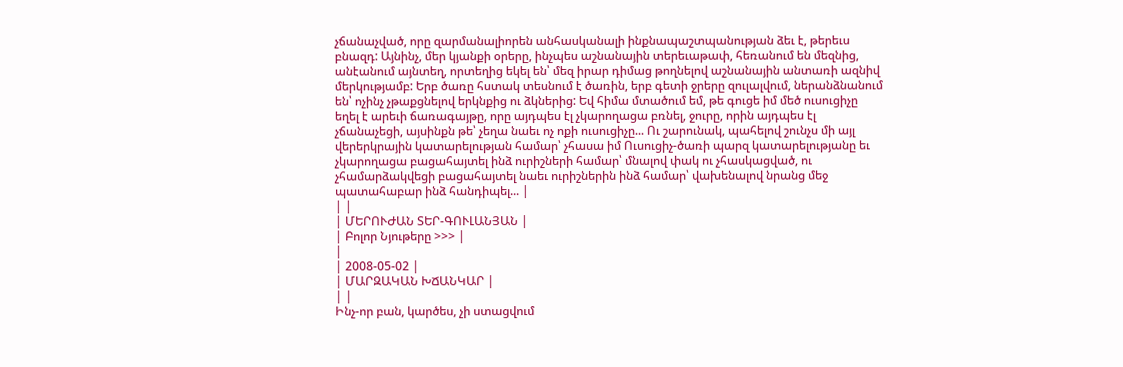չճանաչված, որը զարմանալիորեն անհասկանալի ինքնապաշտպանության ձեւ է, թերեւս բնազդ: Այնինչ, մեր կյանքի օրերը, ինչպես աշնանային տերեւաթափ, հեռանում են մեզնից, անէանում այնտեղ, որտեղից եկել են՝ մեզ իրար դիմաց թողնելով աշնանային անտառի ազնիվ մերկությամբ: Երբ ծառը հստակ տեսնում է ծառին, երբ գետի ջրերը զուլալվում, ներանձնանում են՝ ոչինչ չթաքցնելով երկնքից ու ձկներից: Եվ հիմա մտածում եմ, թե գուցե իմ մեծ ուսուցիչը եղել է արեւի ճառագայթը, որը այդպես էլ չկարողացա բռնել, ջուրը, որին այդպես էլ չճանաչեցի, այսինքն թե՝ չեղա նաեւ ոչ ոքի ուսուցիչը... Ու շարունակ, պահելով շունչս մի այլ վերերկրային կատարելության համար՝ չհասա իմ Ուսուցիչ-ծառի պարզ կատարելությանը եւ չկարողացա բացահայտել ինձ ուրիշների համար՝ մնալով փակ ու չհասկացված, ու չհամարձակվեցի բացահայտել նաեւ ուրիշներին ինձ համար՝ վախենալով նրանց մեջ պատահաբար ինձ հանդիպել... |
| |
| ՄԵՐՈՒԺԱՆ ՏԵՐ-ԳՈՒԼԱՆՅԱՆ |
| Բոլոր Նյութերը >>> |
|
| 2008-05-02 |
| ՄԱՐԶԱԿԱՆ ԽՃԱՆԿԱՐ |
| |
Ինչ-որ բան, կարծես, չի ստացվում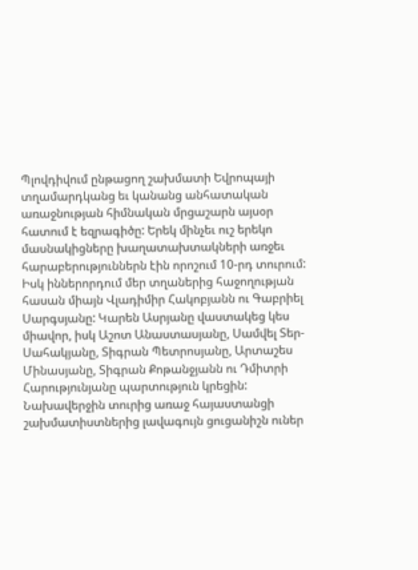Պլովդիվում ընթացող շախմատի Եվրոպայի տղամարդկանց եւ կանանց անհատական առաջնության հիմնական մրցաշարն այսօր հատում է եզրագիծը: Երեկ մինչեւ ուշ երեկո մասնակիցները խաղատախտակների առջեւ հարաբերություններն էին որոշում 10-րդ տուրում: Իսկ իններորդում մեր տղաներից հաջողության հասան միայն Վլադիմիր Հակոբյանն ու Գաբրիել Սարգսյանը: Կարեն Ասրյանը վաստակեց կես միավոր, իսկ Աշոտ Անաստասյանը, Սամվել Տեր-Սահակյանը, Տիգրան Պետրոսյանը, Արտաշես Մինասյանը, Տիգրան Քոթանջյանն ու Դմիտրի Հարությունյանը պարտություն կրեցին: Նախավերջին տուրից առաջ հայաստանցի շախմատիստներից լավագույն ցուցանիշն ուներ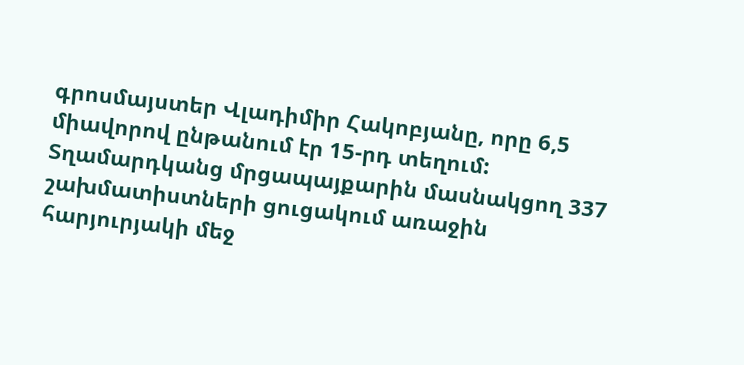գրոսմայստեր Վլադիմիր Հակոբյանը, որը 6,5 միավորով ընթանում էր 15-րդ տեղում: Տղամարդկանց մրցապայքարին մասնակցող 337 շախմատիստների ցուցակում առաջին հարյուրյակի մեջ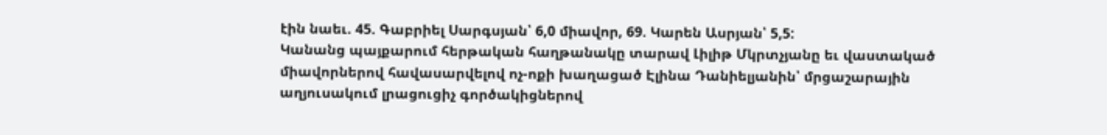էին նաեւ. 45. Գաբրիել Սարգսյան՝ 6,0 միավոր, 69. Կարեն Ասրյան՝ 5,5:
Կանանց պայքարում հերթական հաղթանակը տարավ Լիլիթ Մկրտչյանը եւ վաստակած միավորներով հավասարվելով ոչ-ոքի խաղացած Էլինա Դանիելյանին՝ մրցաշարային աղյուսակում լրացուցիչ գործակիցներով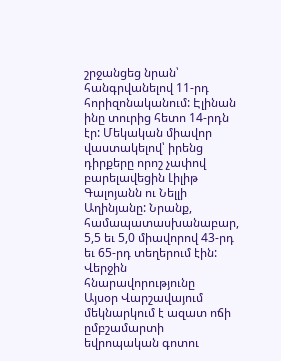շրջանցեց նրան՝ հանգրվանելով 11-րդ հորիզոնականում: Էլինան ինը տուրից հետո 14-րդն էր: Մեկական միավոր վաստակելով՝ իրենց դիրքերը որոշ չափով բարելավեցին Լիլիթ Գալոյանն ու Նելլի Աղինյանը: Նրանք, համապատասխանաբար, 5,5 եւ 5,0 միավորով 43-րդ եւ 65-րդ տեղերում էին:
Վերջին հնարավորությունը
Այսօր Վարշավայում մեկնարկում է ազատ ոճի ըմբշամարտի եվրոպական գոտու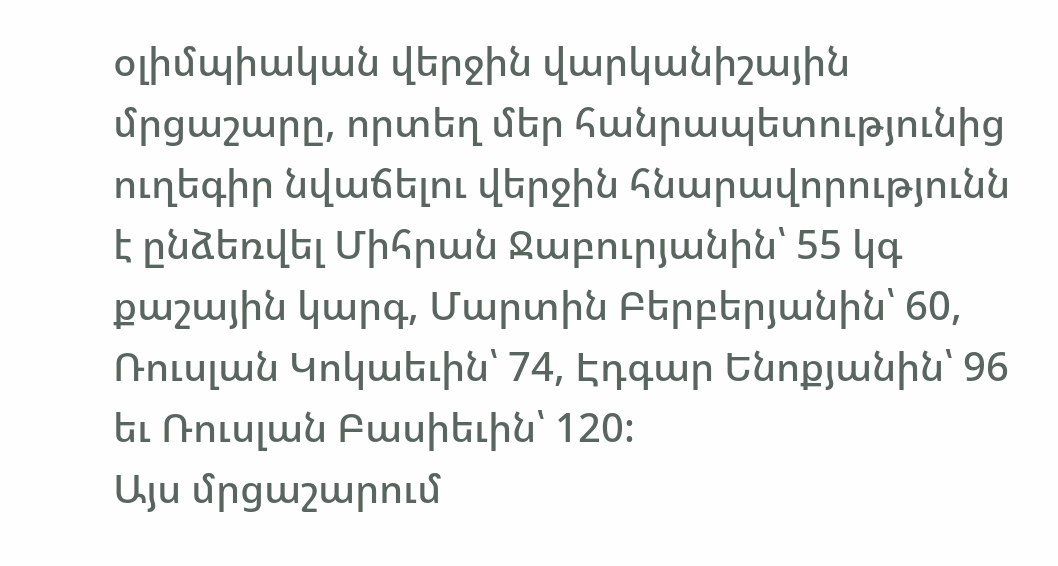օլիմպիական վերջին վարկանիշային մրցաշարը, որտեղ մեր հանրապետությունից ուղեգիր նվաճելու վերջին հնարավորությունն է ընձեռվել Միհրան Ջաբուրյանին՝ 55 կգ քաշային կարգ, Մարտին Բերբերյանին՝ 60, Ռուսլան Կոկաեւին՝ 74, Էդգար Ենոքյանին՝ 96 եւ Ռուսլան Բասիեւին՝ 120:
Այս մրցաշարում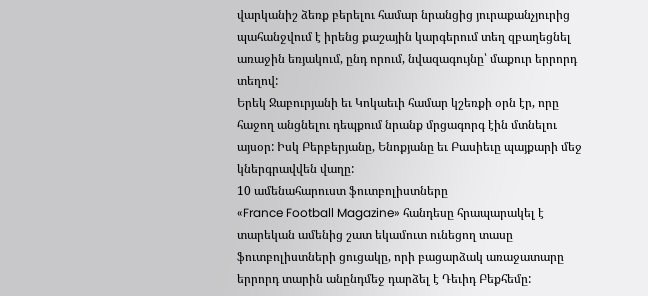վարկանիշ ձեռք բերելու համար նրանցից յուրաքանչյուրից պահանջվում է իրենց քաշային կարգերում տեղ զբաղեցնել առաջին եռյակում, ընդ որում, նվազագույնը՝ մաքուր երրորդ տեղով:
Երեկ Ջաբուրյանի եւ Կոկաեւի համար կշեռքի օրն էր, որը հաջող անցնելու դեպքում նրանք մրցագորգ էին մտնելու այսօր: Իսկ Բերբերյանը, Ենոքյանը եւ Բասիեւը պայքարի մեջ կներգրավվեն վաղը:
10 ամենահարուստ ֆուտբոլիստները
«France Football Magazine» հանդեսը հրապարակել է տարեկան ամենից շատ եկամուտ ունեցող տասը ֆուտբոլիստների ցուցակը, որի բացարձակ առաջատարը երրորդ տարին անընդմեջ դարձել է Դեւիդ Բեքհեմը: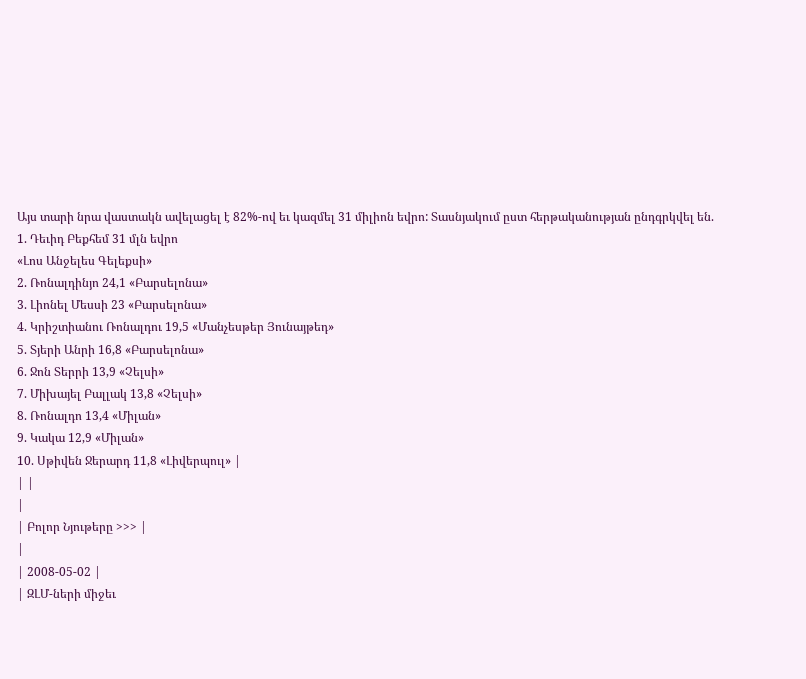Այս տարի նրա վաստակն ավելացել է 82%-ով եւ կազմել 31 միլիոն եվրո: Տասնյակում ըստ հերթականության ընդգրկվել են.
1. Դեւիդ Բեքհեմ 31 մլն եվրո
«Լոս Անջելես Գելեքսի»
2. Ռոնալդինյո 24,1 «Բարսելոնա»
3. Լիոնել Մեսսի 23 «Բարսելոնա»
4. Կրիշտիանու Ռոնալդու 19,5 «Մանչեսթեր Յունայթեդ»
5. Տյերի Անրի 16,8 «Բարսելոնա»
6. Ջոն Տերրի 13,9 «Չելսի»
7. Միխայել Բալլակ 13,8 «Չելսի»
8. Ռոնալդո 13,4 «Միլան»
9. Կակա 12,9 «Միլան»
10. Սթիվեն Ջերարդ 11,8 «Լիվերպուլ» |
| |
|
| Բոլոր Նյութերը >>> |
|
| 2008-05-02 |
| ԶԼՄ-ների միջեւ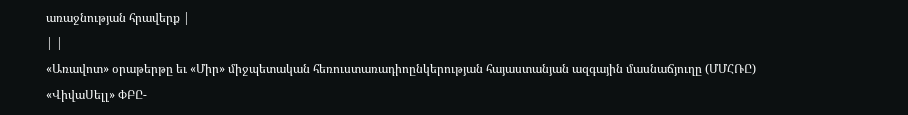առաջնության հրավերք |
| |
«Առավոտ» օրաթերթը եւ «Միր» միջպետական հեռուստառադիոընկերության հայաստանյան ազգային մասնաճյուղը (ՄՄՀՌԸ) «ՎիվաՍելլ» ՓԲԸ-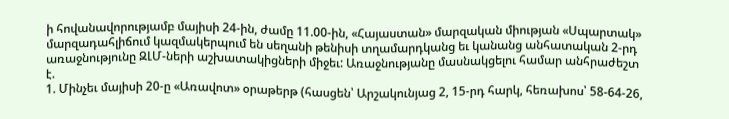ի հովանավորությամբ մայիսի 24-ին, ժամը 11.00-ին, «Հայաստան» մարզական միության «Սպարտակ» մարզադահլիճում կազմակերպում են սեղանի թենիսի տղամարդկանց եւ կանանց անհատական 2-րդ առաջնությունը ԶԼՄ-ների աշխատակիցների միջեւ: Առաջնությանը մասնակցելու համար անհրաժեշտ է.
1. Մինչեւ մայիսի 20-ը «Առավոտ» օրաթերթ (հասցեն՝ Արշակունյաց 2, 15-րդ հարկ, հեռախոս՝ 58-64-26,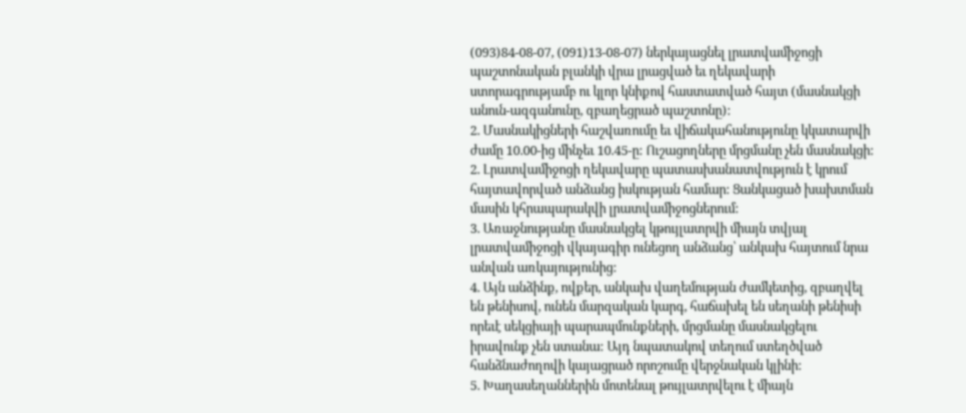(093)84-08-07, (091)13-08-07) ներկայացնել լրատվամիջոցի պաշտոնական բլանկի վրա լրացված եւ ղեկավարի ստորագրությամբ ու կլոր կնիքով հաստատված հայտ (մասնակցի անուն-ազգանունը, զբաղեցրած պաշտոնը):
2. Մասնակիցների հաշվառումը եւ վիճակահանությունը կկատարվի ժամը 10.00-ից մինչեւ 10.45-ը: Ուշացողները մրցմանը չեն մասնակցի:
2. Լրատվամիջոցի ղեկավարը պատասխանատվություն է կրում հայտավորված անձանց իսկության համար: Ցանկացած խախտման մասին կհրապարակվի լրատվամիջոցներում:
3. Առաջնությանը մասնակցել կթույլատրվի միայն տվյալ լրատվամիջոցի վկայագիր ունեցող անձանց՝ անկախ հայտում նրա անվան առկայությունից:
4. Այն անձինք, ովքեր, անկախ վաղեմության ժամկետից, զբաղվել են թենիսով, ունեն մարզական կարգ, հաճախել են սեղանի թենիսի որեւէ սեկցիայի պարապմունքների, մրցմանը մասնակցելու իրավունք չեն ստանա: Այդ նպատակով տեղում ստեղծված հանձնաժողովի կայացրած որոշումը վերջնական կլինի:
5. Խաղասեղաններին մոտենալ թույլատրվելու է միայն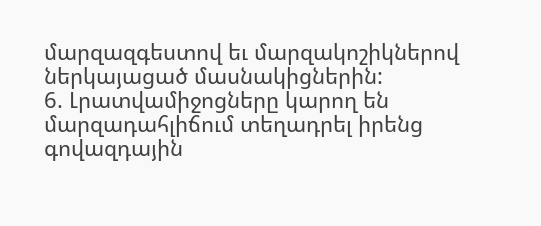մարզազգեստով եւ մարզակոշիկներով ներկայացած մասնակիցներին:
6. Լրատվամիջոցները կարող են մարզադահլիճում տեղադրել իրենց գովազդային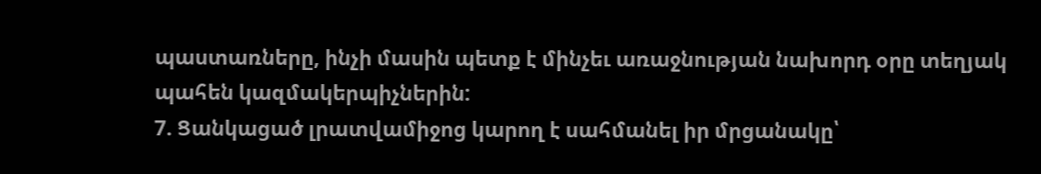պաստառները, ինչի մասին պետք է մինչեւ առաջնության նախորդ օրը տեղյակ պահեն կազմակերպիչներին:
7. Ցանկացած լրատվամիջոց կարող է սահմանել իր մրցանակը՝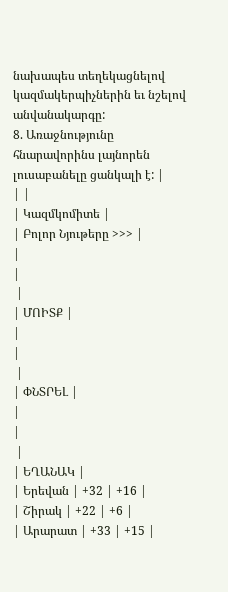նախապես տեղեկացնելով կազմակերպիչներին եւ նշելով անվանակարգը:
8. Առաջնությունը հնարավորինս լայնորեն լուսաբանելը ցանկալի է: |
| |
| Կազմկոմիտե |
| Բոլոր Նյութերը >>> |
|
|
 |
| ՄՈԻՏՔ |
|
|
 |
| ՓՆՏՐԵԼ |
|
|
 |
| ԵՂԱՆԱԿ |
| Երեվան | +32 | +16 |
| Շիրակ | +22 | +6 |
| Արարատ | +33 | +15 |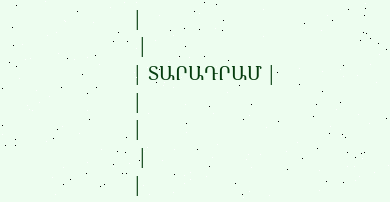|
 |
| ՏԱՐԱԴՐԱՄ |
|
|
 |
|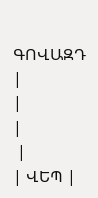ԳՈՎԱԶԴ |
|
|
 |
| ՎԵՊ |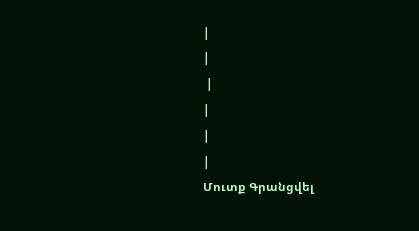|
|
 |
|
|
|
Մուտք Գրանցվել